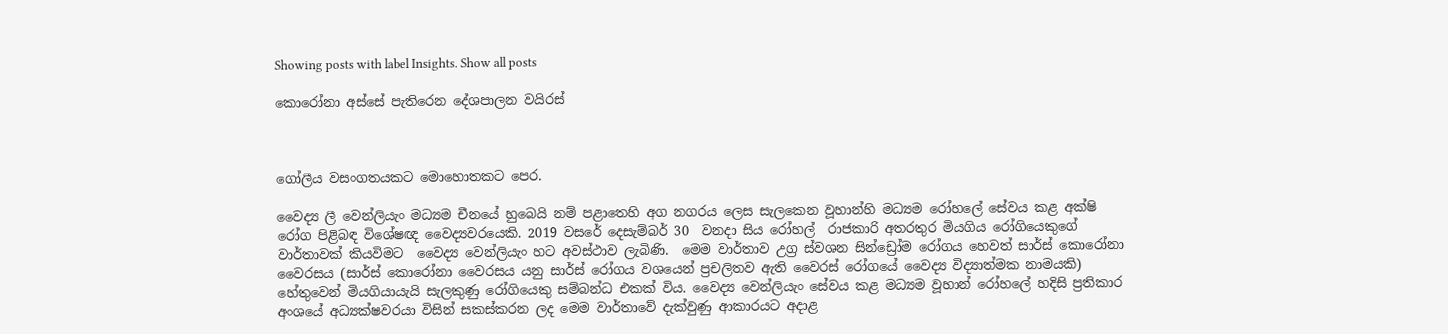Showing posts with label Insights. Show all posts

කොරෝනා අස්සේ පැතිරෙන දේශපාලන වයිරස්



ගෝලීය වසංගතයකට මොහොතකට පෙර.

වෛද්‍ය ලී වෙන්ලියැං මධ්‍යම චීනයේ හුබෙයි නම් පළාතෙහි අග නගරය ලෙස සැලකෙන වූහාන්හි මධ්‍යම රෝහලේ සේවය කළ අක්ෂි රෝග පිළිබඳ විශේෂඥ වෛද්‍යවරයෙකි. 2019 වසරේ දෙසැම්බර් 30  වනදා සිය රෝහල්  රාජකාරි අතරතුර මියගිය රෝගියෙකුගේ වාර්තාවක් කියවිමට  වෛද්‍ය වෙන්ලියැං හට අවස්ථාව ලැබිණි.  මෙම වාර්තාව උග්‍ර ස්වශන සින්ඩ්‍රෝම රෝගය හෙවත් සාර්ස් කොරෝනා වෛරසය (සාර්ස් කොරෝනා වෛරසය යනු සාර්ස් රෝගය වශයෙන් ප්‍රචලිතව ඇති වෛරස් රෝගයේ වෛද්‍ය විද්‍යාත්මක නාමයකි) හේතුවෙන් මියගියායැයි සැලකුණු රෝගියෙකු සම්බන්ධ එකක් විය. වෛද්‍ය වෙන්ලියැං සේවය කළ මධ්‍යම වූහාන් රෝහලේ හදිසි ප්‍රතිකාර අංශයේ අධ්‍යක්ෂවරයා විසින් සකස්කරන ලද මෙම වාර්තාවේ දැක්වුණු ආකාරයට අදාළ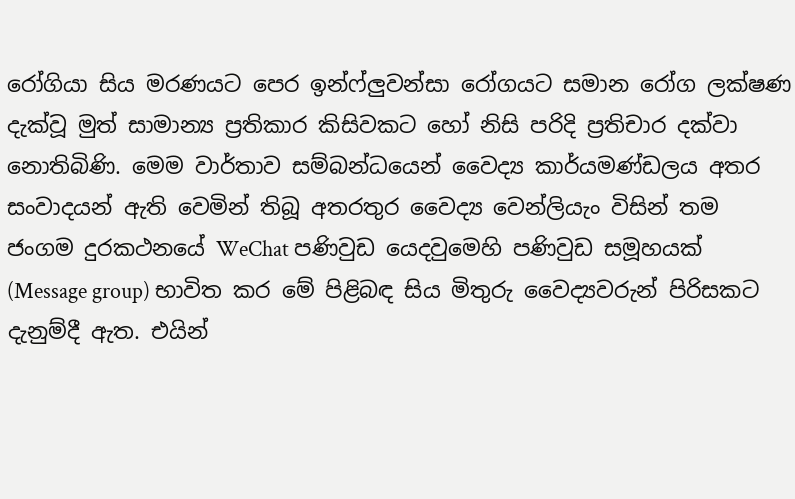රෝගියා සිය මරණයට පෙර ඉන්ෆ්ලුවන්සා රෝගයට සමාන රෝග ලක්ෂණ දැක්වූ මුත් සාමාන්‍ය ප්‍රතිකාර කිසිවකට හෝ නිසි පරිදි ප්‍රතිචාර දක්වා නොතිබිණි. මෙම වාර්තාව සම්බන්ධයෙන් වෛද්‍ය කාර්යමණ්ඩලය අතර සංවාදයන් ඇති වෙමින් තිබූ අතරතුර වෛද්‍ය වෙන්ලියැං විසින් තම ජංගම දුරකථනයේ WeChat පණිවුඩ යෙදවුමෙහි පණිවුඩ සමූහයක් (Message group) භාවිත කර මේ පිළිබඳ සිය මිතුරු වෛද්‍යවරුන් පිරිසකට දැනුම්දී ඇත. එයින්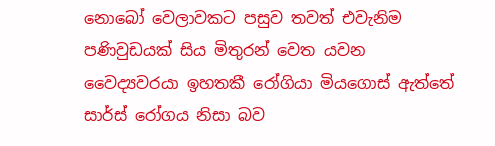නොබෝ වෙලාවකට පසුව තවත් එවැනිම පණිවුඩයක් සිය මිතුරන් වෙත යවන වෛද්‍යවරයා ඉහතකී රෝගියා මියගොස් ඇත්තේ සාර්ස් රෝගය නිසා බව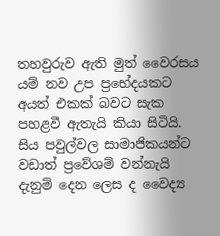තහවුරුව ඇති මුත් වෛරසය යම් නව උප ප්‍රභේදයකට අයත් එකක් බවට සැක පහළවී ඇතැයි කියා සිටියි. සිය පවුල්වල සාමාජිකයන්ට වඩාත් ප්‍රවේශම් වන්නැයි දැනුම් දෙන ලෙස ද වෛද්‍ය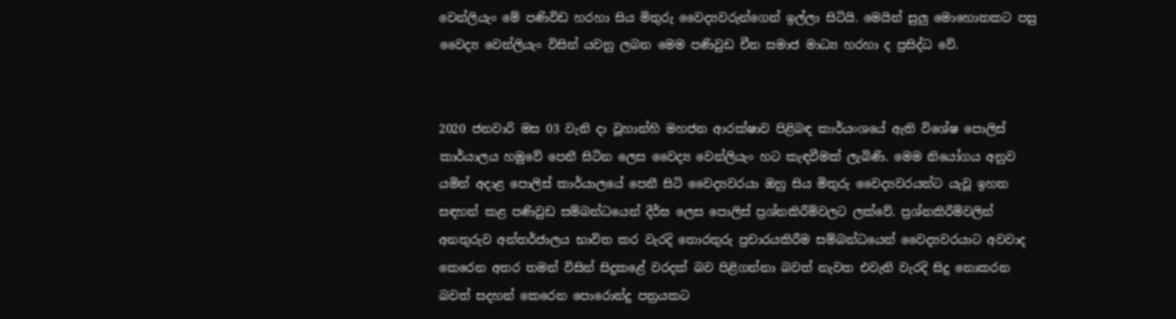වෙන්ලියැං මේ පණිවිඩ හරහා සිය මිතුරු වෛද්‍යවරුන්ගෙන් ඉල්ලා සිටියි. මෙයින් සුලු මොහොතකට පසු වෛද්‍ය වෙන්ලියැං විසින් යවනු ලබන මෙම පණිවුඩ චීන සමාජ මාධ්‍ය හරහා ද ප්‍රසිද්ධ වේ.


2020 ජනවාරි මස 03 වැනි දා වූහාන්හි මහජන ආරක්ෂාව පිළිබඳ කාර්යංශයේ ඇති විශේෂ පොලිස් කාර්යාලය හමුවේ පෙනී සිටින ලෙස වෛද්‍ය වෙන්ලියැං හට කැඳවීමක් ලැබිණි. මෙම නියෝගය අනුව යමින් අදාළ පොලිස් කාර්යාලයේ පෙනී සිටි වෛද්‍යවරයා ඔහු සිය මිතුරු වෛද්‍යවරයන්ට යැවූ ඉහත සඳහන් කළ පණිවුඩ සම්බන්ධයෙන් දීර්ඝ ලෙස පොලිස් ප්‍රශ්නකිරීම්වලට ලක්වේ. ප්‍රශ්නකිරීම්වලින් අනතුරුව අන්තර්ජාලය භාවිත කර වැරදි තොරතුරු ප්‍රචාරයකිරීම සම්බන්ධයෙන් වෛද්‍යවරයාට අවවාද කෙරෙන අතර තමන් විසින් සිදුකළේ වරදක් බව පිළිගන්නා බවත් නැවත එවැනි වැරදි සිදු නොකරන බවත් සදහන් කෙරෙන පොරොන්දු පත්‍රයකට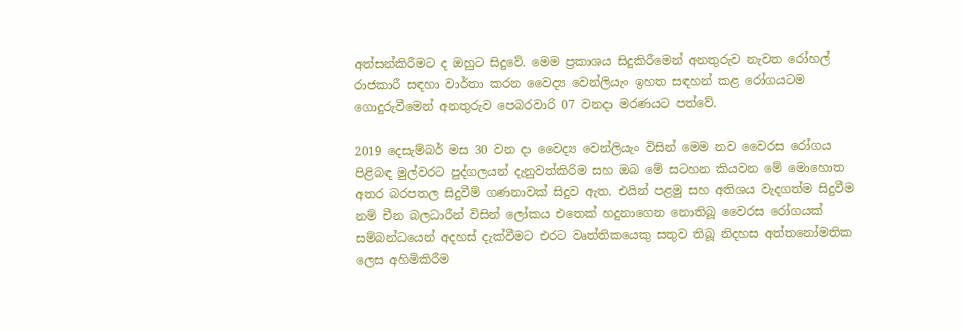අත්සන්කිරීමට ද ඔහුට සිදුවේ. මෙම ප්‍රකාශය සිදුකිරීමෙන් අනතුරුව නැවත රෝහල් රාජකාරී සඳහා වාර්තා කරන වෛද්‍ය වෙන්ලියැං ඉහත සඳහන් කළ රෝගයටම ගොදුරුවීමෙන් අනතුරුව පෙබරවාරි 07 වනදා මරණයට පත්වේ.

2019 දෙසැම්බර් මස 30 වන දා වෛද්‍ය වෙන්ලියැං විසින් මෙම නව වෛරස රෝගය පිළිබඳ මුල්වරට පුද්ගලයන් දැනුවත්කිරිම සහ ඔබ මේ සටහන කියවන මේ මොහොත අතර බරපතල සිදුවීම් ගණනාවක් සිදුව ඇත. එයින් පළමු සහ අතිශය වැදගත්ම සිදුවීම නම් චීන බලධාරීන් විසින් ලෝකය එතෙක් හදුනාගෙන නොතිබූ වෛරස රෝගයක් සම්බන්ධයෙන් අදහස් දැක්වීමට එරට වෘත්තිකයෙකු සතුව තිබූ නිදහස අත්තනෝමතික ලෙස අහිමිකිරීම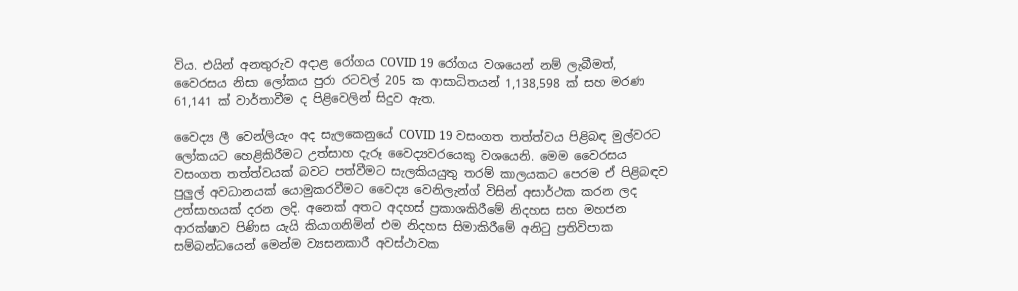විය. එයින් අනතුරුව අදාළ රෝගය COVID 19 රෝගය වශයෙන් නම් ලැබීමත්, වෛරසය නිසා ලෝකය පුරා රටවල් 205 ක ආසාධිතයන් 1,138,598 ක් සහ මරණ 61,141 ක් වාර්තාවීම ද පිළිවෙලින් සිදුව ඇත.

වෛද්‍ය ලී වෙන්ලියැං අද සැලකෙනුයේ COVID 19 වසංගත තත්ත්වය පිළිබඳ මුල්වරට ලෝකයට හෙළිකිරීමට උත්සාහ දැරූ වෛද්‍යවරයෙකු වශයෙනි. මෙම වෛරසය වසංගත තත්ත්වයක් බවට පත්වීමට සැලකියයුතු තරම් කාලයකට පෙරම ඒ පිළිබඳව පුලුල් අවධානයක් යොමුකරවීමට වෛද්‍ය වෙනිලැන්ග් විසින් අසාර්ථක කරන ලද උත්සාහයක් දරන ලදි. අනෙක් අතට අදහස් ප්‍රකාශකිරීමේ නිදහස සහ මහජන ආරක්ෂාව පිණිස යැයි කියාගනිමින් එම නිදහස සිමාකිරීමේ අනිටු ප්‍රතිවිපාක සම්බන්ධයෙන් මෙන්ම ව්‍යසනකාරී අවස්ථාවක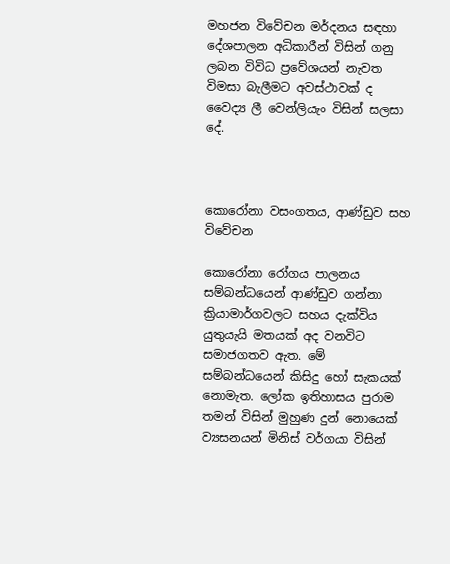මහජන විවේචන මර්දනය සඳහා දේශපාලන අධිකාරීන් විසින් ගනු ලබන විවිධ ප්‍රවේශයන් නැවත විමසා බැලීමට අවස්ථාවක් ද වෛද්‍ය ලී වෙන්ලියැං විසින් සලසා දේ.



කොරෝනා වසංගතය, ආණ්ඩුව සහ විවේචන

කොරෝනා රෝගය පාලනය සම්බන්ධයෙන් ආණ්ඩුව ගන්නා ක්‍රියාමාර්ගවලට සහය දැක්විය යුතුයැයි මතයක් අද වනවිට සමාජගතව ඇත. මේ සම්බන්ධයෙන් කිසිදු හෝ සැකයක් නොමැත. ලෝක ඉතිහාසය පුරාම තමන් විසින් මුහුණ දුන් නොයෙක් ව්‍යසනයන් මිනිස් වර්ගයා විසින්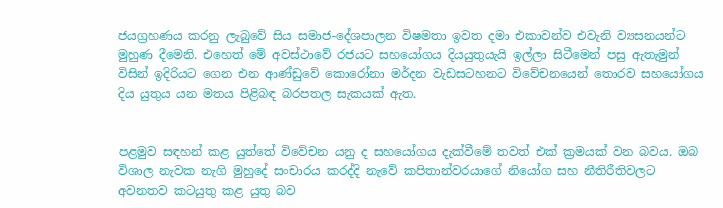ජයග්‍රහණය කරනු ලැබුවේ සිය සමාජ-දේශපාලන විෂමතා ඉවත දමා එකාවන්ව එවැනි ව්‍යසනයන්ට මුහුණ දීමෙනි. එහෙත් මේ අවස්ථාවේ රජයට සහයෝගය දියයුතුයැයි ඉල්ලා සිටීමෙන් පසු ඇතැමුන් විසින් ඉදිරියට ගෙන එන ආණ්ඩුවේ කොරෝනා මර්දන වැඩසටහනට විවේචනයෙන් තොරව සහයෝගය දිය යුතුය යන මතය පිළිබඳ බරපතල සැකයක් ඇත.


පළමුව සඳහන් කළ යුත්තේ විවේචන යනු ද සහයෝගය දැක්වීමේ තවත් එක් ක්‍රමයක් වන බවය. ඔබ විශාල නැවක නැගි මුහුදේ සංචාරය කරද්දි නැවේ කපිතාන්වරයාගේ නියෝග සහ නීතිරීතිවලට අවනතව කටයුතු කළ යුතු බව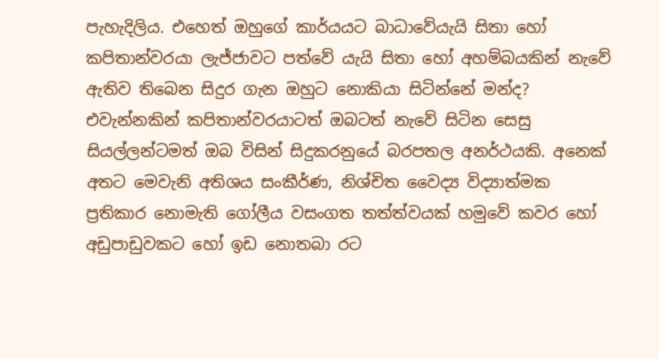පැහැදිලිය. එහෙත් ඔහුගේ කාර්යයට බාධාවේයැයි සිතා හෝ කපිතාන්වරයා ලැජ්ජාවට පත්වේ යැයි සිතා හෝ අහම්බයකින් නැවේ ඇතිව තිබෙන සිදුර ගැන ඔහුට නොකියා සිටින්නේ මන්ද? එවැන්නකින් කපිතාන්වරයාටත් ඔබටත් නැවේ සිටින සෙසු සියල්ලන්ටමත් ඔබ විසින් සිදුකරනුයේ බරපතල අනර්ථයකි. අනෙක් අතට මෙවැනි අතිශය සංකීර්ණ, නිශ්චිත වෛද්‍ය විද්‍යාත්මක ප්‍රතිකාර නොමැති ගෝලීය වසංගත තත්ත්වයක් හමුවේ කවර හෝ අඩුපාඩුවකට හෝ ඉඩ නොතබා රට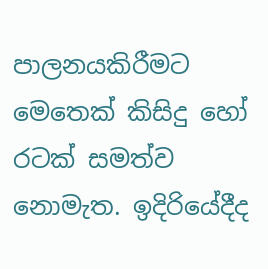පාලනයකිරීමට මෙතෙක් කිසිදු හෝ රටක් සමත්ව නොමැත. ඉදිරියේදීද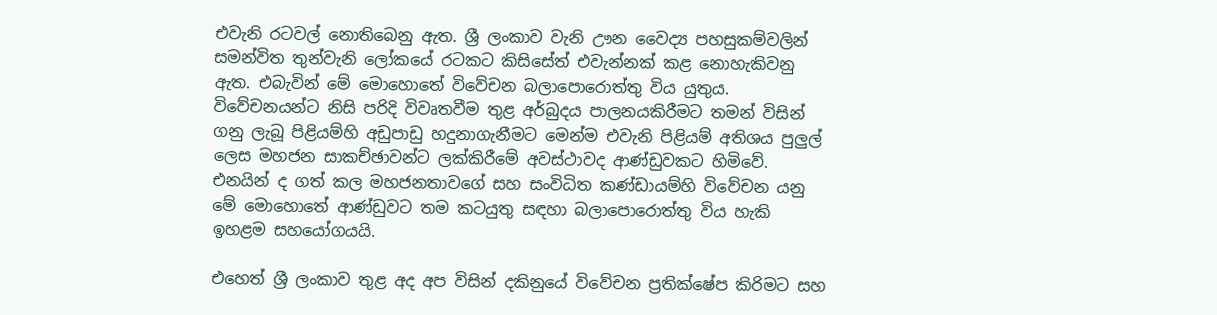එවැනි රටවල් නොතිබෙනු ඇත. ශ්‍රී ලංකාව වැනි ඌන වෛද්‍ය පහසුකම්වලින් සමන්විත තුන්වැනි ලෝකයේ රටකට කිසිසේත් එවැන්නක් කළ නොහැකිවනු ඇත. එබැවින් මේ මොහොතේ විවේචන බලාපොරොත්තු විය යුතුය. විවේචනයන්ට නිසි පරිදි විවෘතවීම තුළ අර්බුදය පාලනයකිරීමට තමන් විසින් ගනු ලැබූ පිළියම්හි අඩුපාඩු හදුනාගැනීමට මෙන්ම එවැනි පිළියම් අතිශය පුලුල් ලෙස මහජන සාකච්ඡාවන්ට ලක්කිරීමේ අවස්ථාවද ආණ්ඩුවකට හිමිවේ. එනයින් ද ගත් කල මහජනතාවගේ සහ සංවිධිත කණ්ඩායම්හි විවේචන යනු මේ මොහොතේ ආණ්ඩුවට තම කටයුතු සඳහා බලාපොරොත්තු විය හැකි ඉහළම සහයෝගයයි.

එහෙත් ශ්‍රී ලංකාව තුළ අද අප විසින් දකිනුයේ විවේචන ප්‍රතික්ෂේප කිරිමට සහ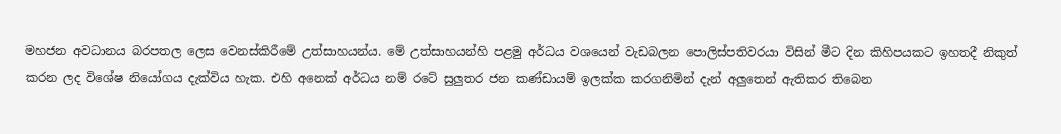මහජන අවධානය බරපතල ලෙස වෙනස්කිරීමේ උත්සාහයන්ය. මේ උත්සාහයන්හි පළමු අර්ධය වශයෙන් වැඩබලන පොලිස්පතිවරයා විසින් මීට දින කිහිපයකට ඉහතදී නිකුත් කරන ලද විශේෂ නියෝගය දැක්විය හැක. එහි අනෙක් අර්ධය නම් රටේ සුලුතර ජන කණ්ඩායම් ඉලක්ක කරගනිමින් දැන් අලුතෙන් ඇතිකර තිබෙන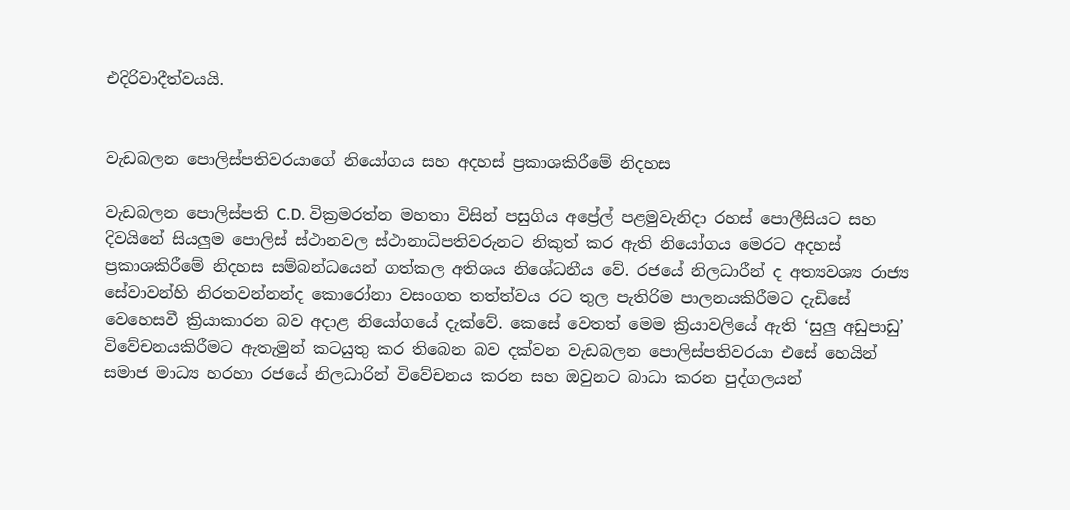එදිරිවාදීත්වයයි.


වැඩබලන පොලිස්පතිවරයාගේ නියෝගය සහ අදහස් ප්‍රකාශකිරීමේ නිදහස

වැඩබලන පොලිස්පති C.D. වික්‍රමරත්න මහතා විසින් පසුගිය අප්‍රේල් පළමුවැනිදා රහස් පොලීසියට සහ දිවයිනේ සියලුම පොලිස් ස්ථානවල ස්ථානාධිපතිවරුනට නිකුත් කර ඇති නියෝගය මෙරට අදහස් ප්‍රකාශකිරීමේ නිදහස සම්බන්ධයෙන් ගත්කල අතිශය නිශේධනීය වේ. රජයේ නිලධාරීන් ද අත්‍යවශ්‍ය රාජ්‍ය සේවාවන්හි නිරතවන්නන්ද කොරෝනා වසංගත තත්ත්වය රට තුල පැතිරිම පාලනයකිරීමට දැඩිසේ වෙහෙසවී ක්‍රියාකාරන බව අදාළ නියෝගයේ දැක්වේ. කෙසේ වෙතත් මෙම ක්‍රියාවලියේ ඇති ‘සුලු අඩුපාඩු’ විවේචනයකිරීමට ඇතැමුන් කටයුතු කර තිබෙන බව දක්වන වැඩබලන පොලිස්පතිවරයා එසේ හෙයින් සමාජ මාධ්‍ය හරහා රජයේ නිලධාරින් විවේචනය කරන සහ ඔවුනට බාධා කරන පුද්ගලයන්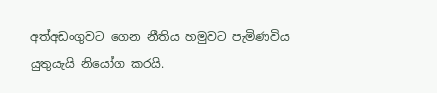අත්අඩංගුවට ගෙන නීතිය හමුවට පැමිණවිය යුතුයැයි නියෝග කරයි.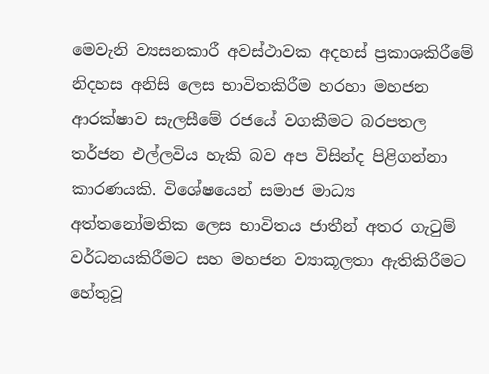මෙවැනි ව්‍යසනකාරී අවස්ථාවක අදහස් ප්‍රකාශකිරීමේ නිදහස අනිසි ලෙස භාවිතකිරීම හරහා මහජන ආරක්ෂාව සැලසීමේ රජයේ වගකීමට බරපතල තර්ජන එල්ලවිය හැකි බව අප විසින්ද පිළිගන්නා කාරණයකි. විශේෂයෙන් සමාජ මාධ්‍ය අත්තනෝමතික ලෙස භාවිතය ජාතීන් අතර ගැටුම් වර්ධනයකිරීමට සහ මහජන ව්‍යාකූලතා ඇතිකිරීමට හේතුවූ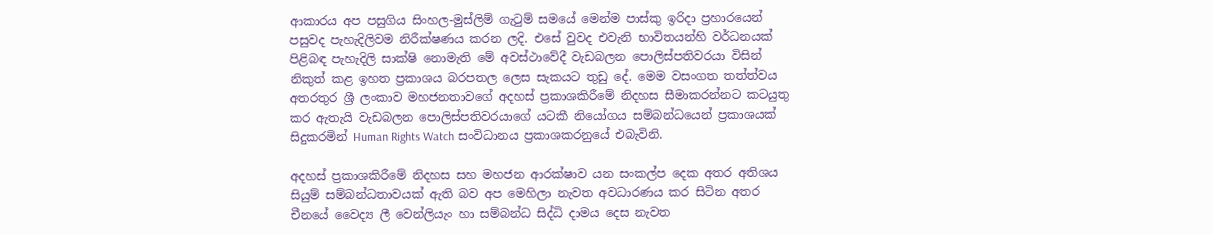ආකාරය අප පසුගිය සිංහල-මුස්ලිම් ගැටුම් සමයේ මෙන්ම පාස්කු ඉරිදා ප්‍රහාරයෙන් පසුවද පැහැදිලිවම නිරීක්ෂණය කරන ලදි. එසේ වුවද එවැනි භාවිතයන්හි වර්ධනයක් පිළිබඳ පැහැදිලි සාක්ෂි නොමැති මේ අවස්ථාවේදී වැඩබලන පොලිස්පතිවරයා විසින් නිකුත් කළ ඉහත ප්‍රකාශය බරපතල ලෙස සැකයට තුඩු දේ. මෙම වසංගත තත්ත්වය අතරතුර ශ්‍රී ලංකාව මහජනතාවගේ අදහස් ප්‍රකාශකිරීමේ නිදහස සීමාකරන්නට කටයුතු කර ඇතැයි වැඩබලන පොලිස්පතිවරයාගේ යටකී නියෝගය සම්බන්ධයෙන් ප්‍රකාශයක් සිදුකරමින් Human Rights Watch සංවිධානය ප්‍රකාශකරනුයේ එබැවිනි.

අදහස් ප්‍රකාශකිරීමේ නිදහස සහ මහජන ආරක්ෂාව යන සංකල්ප දෙක අතර අතිශය සියුම් සම්බන්ධතාවයක් ඇති බව අප මෙහිලා නැවත අවධාරණය කර සිටින අතර චීනයේ වෛද්‍ය ලී වෙන්ලියැං හා සම්බන්ධ සිද්ධි දාමය දෙස නැවත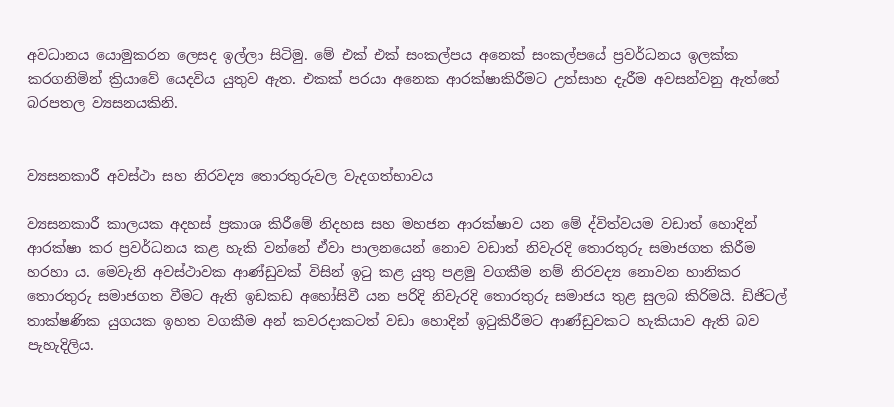අවධානය යොමුකරන ලෙසද ඉල්ලා සිටිමු. මේ එක් එක් සංකල්පය අනෙක් සංකල්පයේ ප්‍රවර්ධනය ඉලක්ක කරගනිමින් ක්‍රියාවේ යෙදවිය යුතුව ඇත. එකක් පරයා අනෙක ආරක්ෂාකිරීමට උත්සාහ දැරීම අවසන්වනු ඇත්තේ බරපතල ව්‍යසනයකිනි.


ව්‍යසනකාරී අවස්ථා සහ නිරවද්‍ය තොරතුරුවල වැදගත්භාවය

ව්‍යසනකාරී කාලයක අදහස් ප්‍රකාශ කිරීමේ නිදහස සහ මහජන ආරක්ෂාව යන මේ ද්විත්වයම වඩාත් හොදින් ආරක්ෂා කර ප්‍රවර්ධනය කළ හැකි වන්නේ ඒවා පාලනයෙන් නොව වඩාත් නිවැරදි තොරතුරු සමාජගත කිරීම හරහා ය. මෙවැනි අවස්ථාවක ආණ්ඩුවක් විසින් ඉටු කළ යුතු පළමු වගකීම නම් නිරවද්‍ය නොවන හානිකර තොරතුරු සමාජගත වීමට ඇති ඉඩකඩ අහෝසිවී යන පරිදි නිවැරදි තොරතුරු සමාජය තුළ සුලබ කිරිමයි. ඩිජිටල් තාක්ෂණික යුගයක ඉහත වගකීම අන් කවරදාකටත් වඩා හොදින් ඉටුකිරීමට ආණ්ඩුවකට හැකියාව ඇති බව පැහැදිලිය.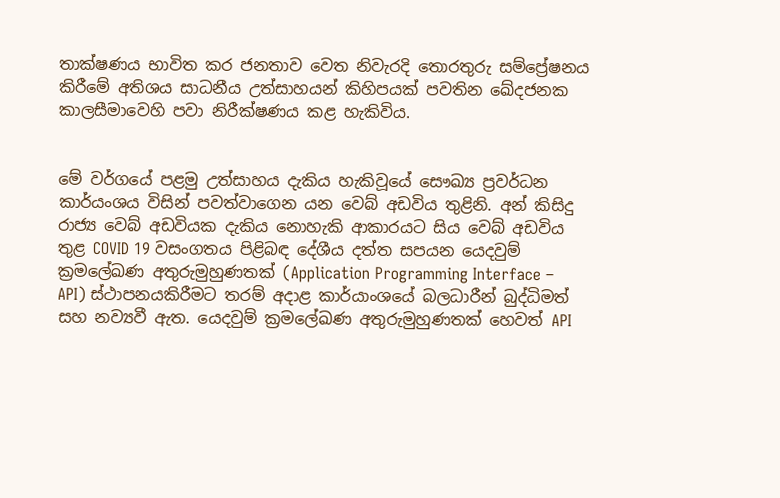තාක්ෂණය භාවිත කර ජනතාව වෙත නිවැරදි තොරතුරු සම්ප්‍රේෂනය කිරීමේ අතිශය සාධනීය උත්සාහයන් කිහිපයක් පවතින ඛේදජනක කාලසීමාවෙහි පවා නිරීක්ෂණය කළ හැකිවිය.


මේ වර්ගයේ පළමු උත්සාහය දැකිය හැකිවූයේ සෞඛ්‍ය ප්‍රවර්ධන කාර්යංශය විසින් පවත්වාගෙන යන වෙබ් අඩවිය තුළිනි. අන් කිසිදු රාජ්‍ය වෙබ් අඩවියක දැකිය නොහැකි ආකාරයට සිය වෙබ් අඩවිය තුළ COVID 19 වසංගතය පිළිබඳ දේශීය දත්ත සපයන යෙදවුම් ක්‍රමලේඛණ අතුරුමුහුණතක් (Application Programming Interface – API) ස්ථාපනයකිරීමට තරම් අදාළ කාර්යාංශයේ බලධාරීන් බුද්ධිමත් සහ නව්‍යවී ඇත. යෙදවුම් ක්‍රමලේඛණ අතුරුමුහුණතක් හෙවත් API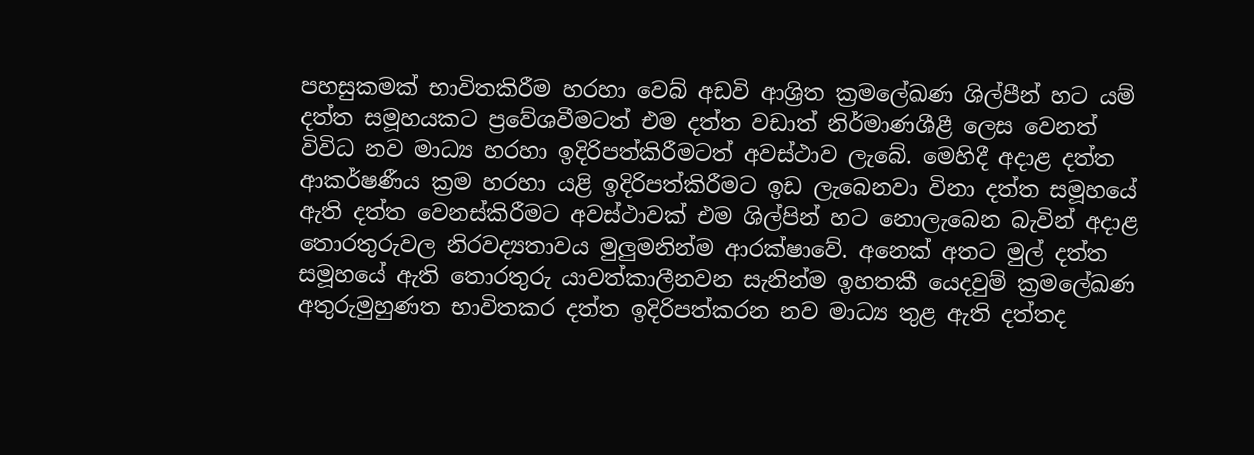පහසුකමක් භාවිතකිරීම හරහා වෙබ් අඩවි ආශ්‍රිත ක්‍රමලේඛණ ශිල්පීන් හට යම් දත්ත සමූහයකට ප්‍රවේශවීමටත් එම දත්ත වඩාත් නිර්මාණශීළී ලෙස වෙනත් විවිධ නව මාධ්‍ය හරහා ඉදිරිපත්කිරීමටත් අවස්ථාව ලැබේ. මෙහිදී අදාළ දත්ත ආකර්ෂණීය ක්‍රම හරහා යළි ඉදිරිපත්කිරීමට ඉඩ ලැබෙනවා විනා දත්ත සමූහයේ ඇති දත්ත වෙනස්කිරීමට අවස්ථාවක් එම ශිල්පින් හට නොලැබෙන බැවින් අදාළ තොරතුරුවල නිරවද්‍යතාවය මුලුමනින්ම ආරක්ෂාවේ. අනෙක් අතට මුල් දත්ත සමූහයේ ඇති තොරතුරු යාවත්කාලීනවන සැනින්ම ඉහතකී යෙදවුම් ක්‍රමලේඛණ අතුරුමුහුණත භාවිතකර දත්ත ඉදිරිපත්කරන නව මාධ්‍ය තුළ ඇති දත්තද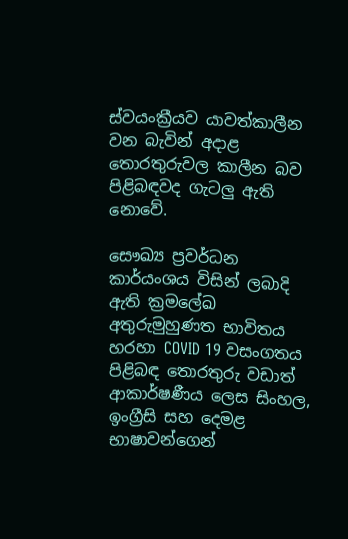ස්වයංක්‍රීයව යාවත්කාලීන වන බැවින් අදාළ තොරතුරුවල කාලීන බව පිළිබඳවද ගැටලු ඇති නොවේ.

සෞඛ්‍ය ප්‍රවර්ධන කාර්යංශය විසින් ලබාදි ඇති ක්‍රමලේඛ අතුරුමුහුණත භාවිතය හරහා COVID 19 වසංගතය පිළිබඳ තොරතුරු වඩාත් ආකාර්ෂණීය ලෙස සිංහල, ඉංග්‍රීසි සහ දෙමළ භාෂාවන්ගෙන්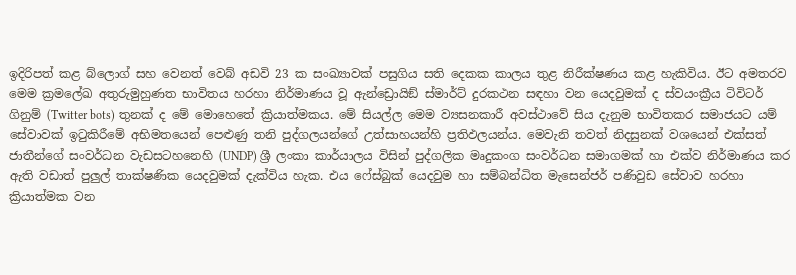ඉදිරිපත් කළ බ්ලොග් සහ වෙනත් වෙබ් අඩවි 23 ක සංඛ්‍යාවක් පසුගිය සති දෙකක කාලය තුළ නිරීක්ෂණය කළ හැකිවිය. ඊට අමතරව මෙම ක්‍රමලේඛ අතුරුමුහුණත භාවිතය හරහා නිර්මාණය වූ ඇන්ඩ්‍රොයිඞ් ස්මාර්ට් දුරකථන සඳහා වන යෙදවුමක් ද ස්වයංක්‍රීය ටිවිටර් ගිනුම් (Twitter bots) තුනක් ද මේ මොහෙතේ ක්‍රියාත්මකය. මේ සියල්ල මෙම ව්‍යසනකාරී අවස්ථාවේ සිය දැනුම භාවිතකර සමාජයට යම් සේවාවක් ඉටුකිරීමේ අභිමතයෙන් පෙළුණු තනි පුද්ගලයන්ගේ උත්සාහයන්හි ප්‍රතිඵලයන්ය. මෙවැනි තවත් නිදසුනක් වශයෙන් එක්සත් ජාතීන්ගේ සංවර්ධන වැඩසටහනෙහි (UNDP) ශ්‍රී ලංකා කාර්යාලය විසින් පුද්ගලික මෘදුකංග සංවර්ධන සමාගමක් හා එක්ව නිර්මාණය කර ඇති වඩාත් පුලුල් තාක්ෂණික යෙදවුමක් දැක්විය හැක. එය ෆේස්බුක් යෙදවුම හා සම්බන්ධිත මැසෙන්ජර් පණිවුඩ සේවාව හරහා ක්‍රියාත්මක වන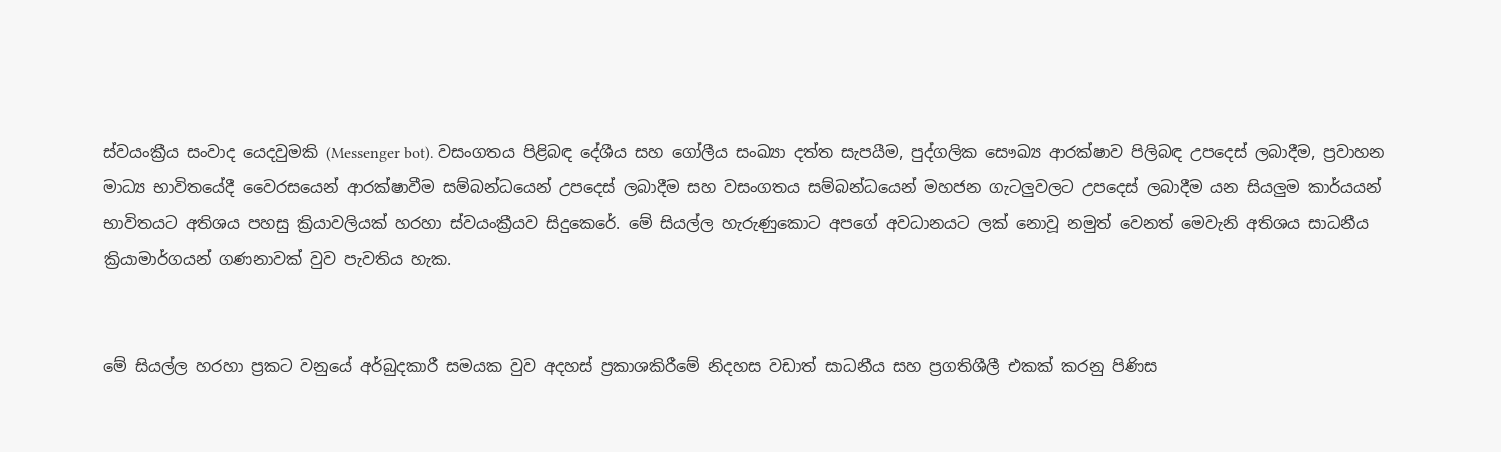ස්වයංක්‍රීය සංවාද යෙදවුමකි (Messenger bot). වසංගතය පිළිබඳ දේශීය සහ ගෝලීය සංඛ්‍යා දත්ත සැපයීම, පුද්ගලික සෞඛ්‍ය ආරක්ෂාව පිලිබඳ උපදෙස් ලබාදීම, ප්‍රවාහන මාධ්‍ය භාවිතයේදී වෛරසයෙන් ආරක්ෂාවීම සම්බන්ධයෙන් උපදෙස් ලබාදීම සහ වසංගතය සම්බන්ධයෙන් මහජන ගැටලුවලට උපදෙස් ලබාදීම යන සියලුම කාර්යයන් භාවිතයට අතිශය පහසු ක්‍රියාවලියක් හරහා ස්වයංක්‍රීයව සිදුකෙරේ. මේ සියල්ල හැරුණුකොට අපගේ අවධානයට ලක් නොවූ නමුත් වෙනත් මෙවැනි අතිශය සාධනීය ක්‍රියාමාර්ගයන් ගණනාවක් වුව පැවතිය හැක.


මේ සියල්ල හරහා ප්‍රකට වනුයේ අර්බුදකාරී සමයක වුව අදහස් ප්‍රකාශකිරීමේ නිදහස වඩාත් සාධනීය සහ ප්‍රගතිශීලී එකක් කරනු පිණිස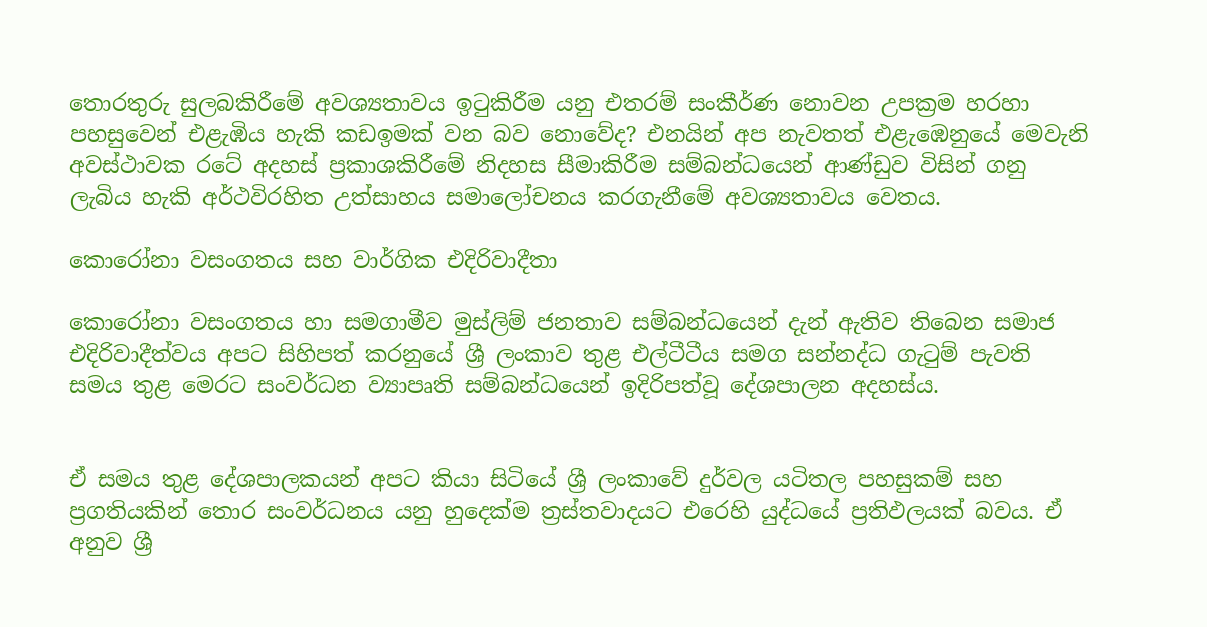තොරතුරු සුලබකිරීමේ අවශ්‍යතාවය ඉටුකිරීම යනු එතරම් සංකීර්ණ නොවන උපක්‍රම හරහා පහසුවෙන් එළැඹිය හැකි කඩඉමක් වන බව නොවේද? එනයින් අප නැවතත් එළැඹෙනුයේ මෙවැනි අවස්ථාවක රටේ අදහස් ප්‍රකාශකිරීමේ නිදහස සීමාකිරීම සම්බන්ධයෙන් ආණ්ඩුව විසින් ගනු ලැබිය හැකි අර්ථවිරහිත උත්සාහය සමාලෝචනය කරගැනීමේ අවශ්‍යතාවය වෙතය.

කොරෝනා වසංගතය සහ වාර්ගික එදිරිවාදීතා

කොරෝනා වසංගතය හා සමගාමීව මුස්ලිම් ජනතාව සම්බන්ධයෙන් දැන් ඇතිව තිබෙන සමාජ එදිරිවාදීත්වය අපට සිහිපත් කරනුයේ ශ්‍රී ලංකාව තුළ එල්ටීටීය සමග සන්නද්ධ ගැටුම් පැවති සමය තුළ මෙරට සංවර්ධන ව්‍යාපෘති සම්බන්ධයෙන් ඉදිරිපත්වූ දේශපාලන අදහස්ය.


ඒ සමය තුළ දේශපාලකයන් අපට කියා සිටියේ ශ්‍රී ලංකාවේ දුර්වල යටිතල පහසුකම් සහ ප්‍රගතියකින් තොර සංවර්ධනය යනු හුදෙක්ම ත්‍රස්තවාදයට එරෙහි යුද්ධයේ ප්‍රතිඵලයක් බවය. ඒ අනුව ශ්‍රී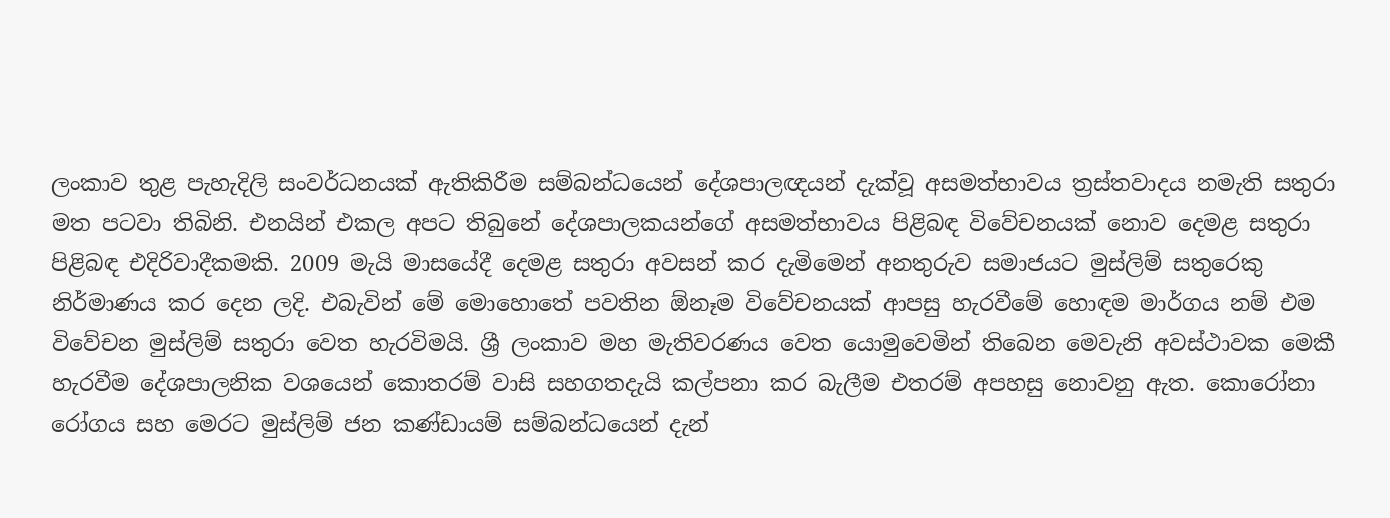ලංකාව තුළ පැහැදිලි සංවර්ධනයක් ඇතිකිරීම සම්බන්ධයෙන් දේශපාලඥයන් දැක්වූ අසමත්භාවය ත්‍රස්තවාදය නමැති සතුරා මත පටවා තිබිනි. එනයින් එකල අපට තිබුනේ දේශපාලකයන්ගේ අසමත්භාවය පිළිබඳ විවේචනයක් නොව දෙමළ සතුරා පිළිබඳ එදිරිවාදීකමකි. 2009 මැයි මාසයේදී දෙමළ සතුරා අවසන් කර දැමිමෙන් අනතුරුව සමාජයට මුස්ලිම් සතුරෙකු නිර්මාණය කර දෙන ලදි. එබැවින් මේ මොහොතේ පවතින ඕනෑම විවේචනයක් ආපසු හැරවීමේ හොඳම මාර්ගය නම් එම විවේචන මුස්ලිම් සතුරා වෙත හැරවිමයි. ශ්‍රී ලංකාව මහ මැතිවරණය වෙත යොමුවෙමින් තිබෙන මෙවැනි අවස්ථාවක මෙකී හැරවීම දේශපාලනික වශයෙන් කොතරම් වාසි සහගතදැයි කල්පනා කර බැලීම එතරම් අපහසු නොවනු ඇත. කොරෝනා රෝගය සහ මෙරට මුස්ලිම් ජන කණ්ඩායම් සම්බන්ධයෙන් දැන්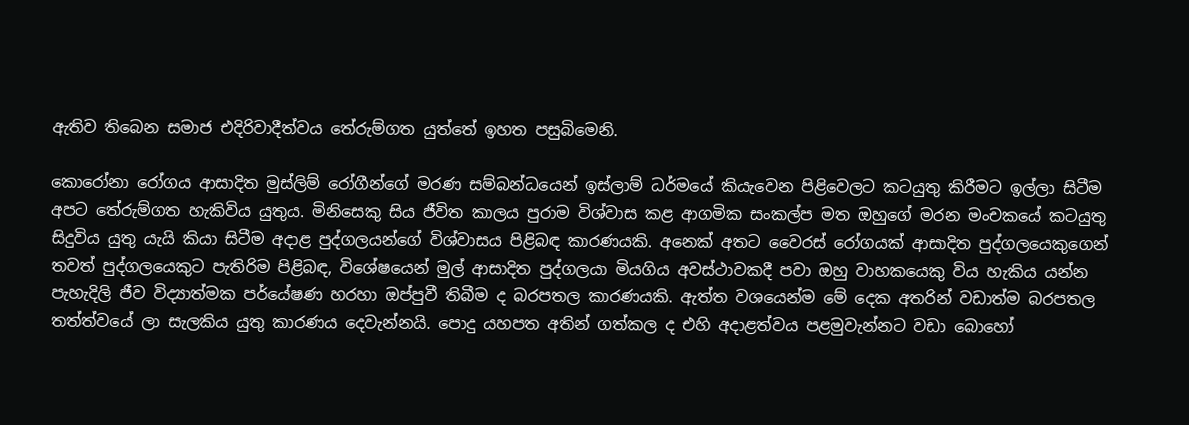ඇතිව තිබෙන සමාජ එදිරිවාදීත්වය තේරුම්ගත යුත්තේ ඉහත පසුබිමෙනි.

කොරෝනා රෝගය ආසාදිත මුස්ලිම් රෝගීන්ගේ මරණ සම්බන්ධයෙන් ඉස්ලාම් ධර්මයේ කියැවෙන පිළිවෙලට කටයුතු කිරීමට ඉල්ලා සිටීම අපට තේරුම්ගත හැකිවිය යුතුය. මිනිසෙකු සිය ජීවිත කාලය පුරාම විශ්වාස කළ ආගමික සංකල්ප මත ඔහුගේ මරන මංචකයේ කටයුතු සිදුවිය යුතු යැයි කියා සිටීම අදාළ පුද්ගලයන්ගේ විශ්වාසය පිළිබඳ කාරණයකි. අනෙක් අතට වෛරස් රෝගයක් ආසාදිත පුද්ගලයෙකුගෙන් තවත් පුද්ගලයෙකුට පැතිරිම පිළිබඳ, විශේෂයෙන් මුල් ආසාදිත පුද්ගලයා මියගිය අවස්ථාවකදී පවා ඔහු වාහකයෙකු විය හැකිය යන්න පැහැදිලි ජීව විද්‍යාත්මක පර්යේෂණ හරහා ඔප්පුවී තිබීම ද බරපතල කාරණයකි. ඇත්ත වශයෙන්ම මේ දෙක අතරින් වඩාත්ම බරපතල තත්ත්වයේ ලා සැලකිය යුතු කාරණය දෙවැන්නයි. පොදු යහපත අතින් ගත්කල ද එහි අදාළත්වය පළමුවැන්නට වඩා බොහෝ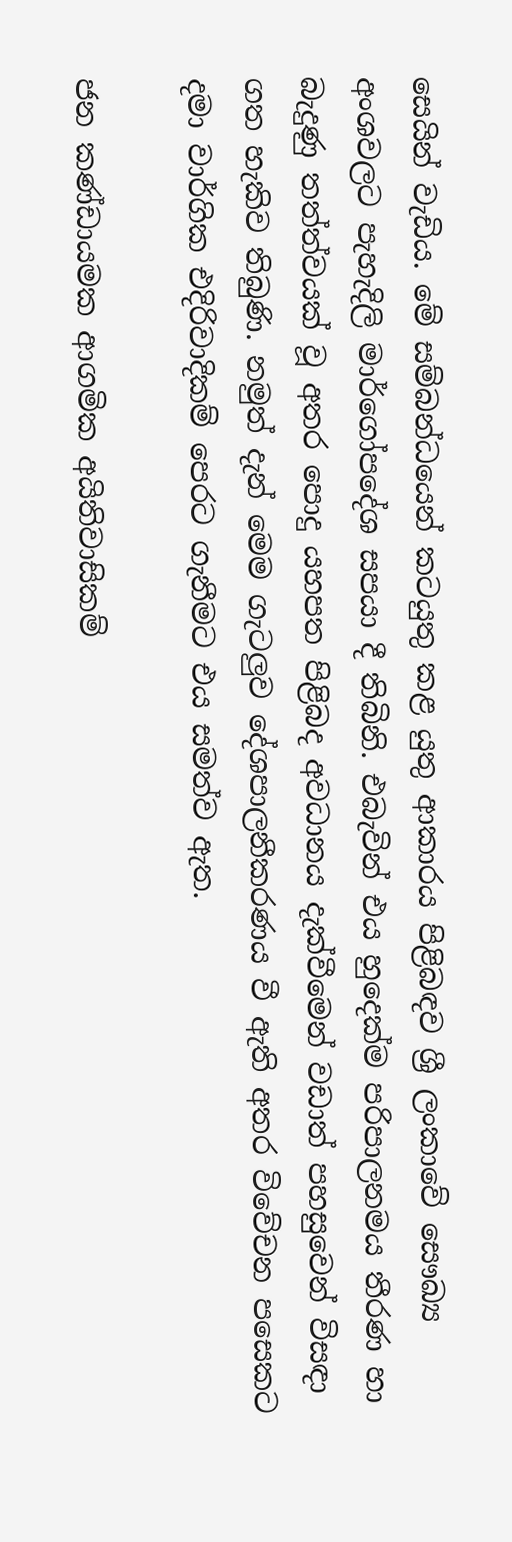සෙයින් වැඩිය. මේ සම්බන්ධයෙන් කටයුතු කළ යුතු ආකාරය පිළිබඳව ශ්‍රී ලංකාවේ සෞඛ්‍ය අංශවලට පැහැදිලි මාර්ගෝපදේශ සපයා දී තිබිනි. එබැවින් එය හුදෙක්ම පරිපාලනමය තීරණ හා බැදුණු තත්ත්වයක් වූ අතර පොදු යහපත පිළිබද අවධානය දැක්වීමෙන් වඩාත් පහසුවෙන් විසඳා ගත හැකිව තිබුණි. නමුත් දැන් මෙම ගැටලුව දේශපාලනීකරණය වී ඇති අතර විවේචන පසෙකට දමා වාර්ගික එදිරිවාදිකම් පෙරට ගැනීමට එය සමත්ව ඇත.

ජන කණ්ඩායමක ආගමික අයිතිවාසිකම්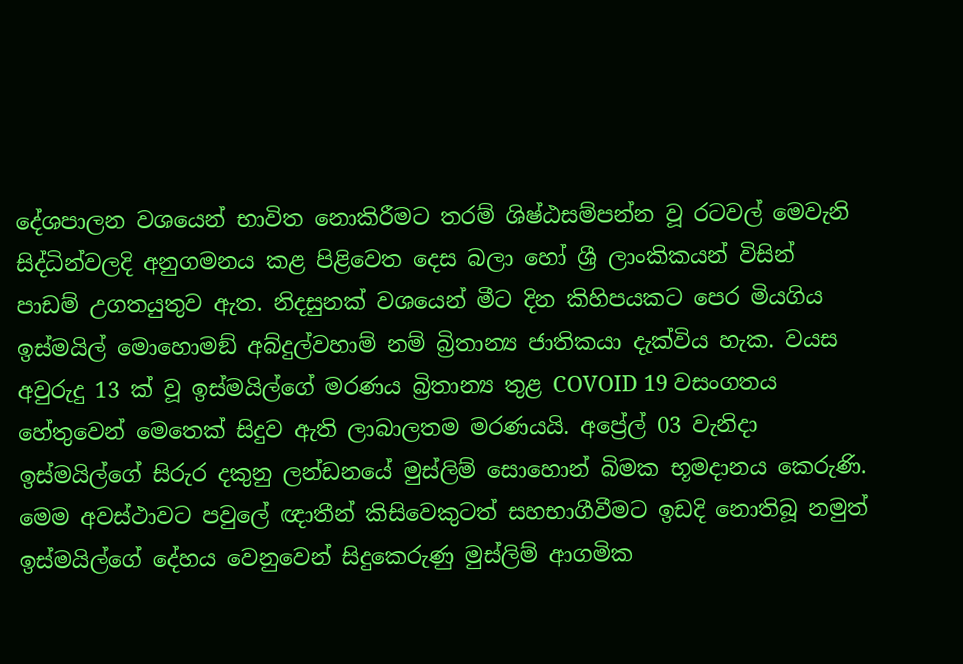දේශපාලන වශයෙන් භාවිත නොකිරීමට තරම් ශිෂ්ඨසම්පන්න වූ රටවල් මෙවැනි සිද්ධින්වලදි අනුගමනය කළ පිළිවෙත දෙස බලා හෝ ශ්‍රී ලාංකිකයන් විසින් පාඩම් උගතයුතුව ඇත. නිදසුනක් වශයෙන් මීට දින කිහිපයකට පෙර මියගිය ඉස්මයිල් මොහොමඞ් අබ්දුල්වහාම් නම් බ්‍රිතාන්‍ය ජාතිකයා දැක්විය හැක. වයස අවුරුදු 13 ක් වූ ඉස්මයිල්ගේ මරණය බ්‍රිතාන්‍ය තුළ COVOID 19 වසංගතය හේතුවෙන් මෙතෙක් සිදුව ඇති ලාබාලතම මරණයයි. අප්‍රේල් 03 වැනිදා ඉස්මයිල්ගේ සිරුර දකුනු ලන්ඩනයේ මුස්ලිම් සොහොන් බිමක භූමදානය කෙරුණි. මෙම අවස්ථාවට පවුලේ ඥාතීන් කිසිවෙකුටත් සහභාගීවීමට ඉඩදි නොතිබූ නමුත් ඉස්මයිල්ගේ දේහය වෙනුවෙන් සිදුකෙරුණු මුස්ලිම් ආගමික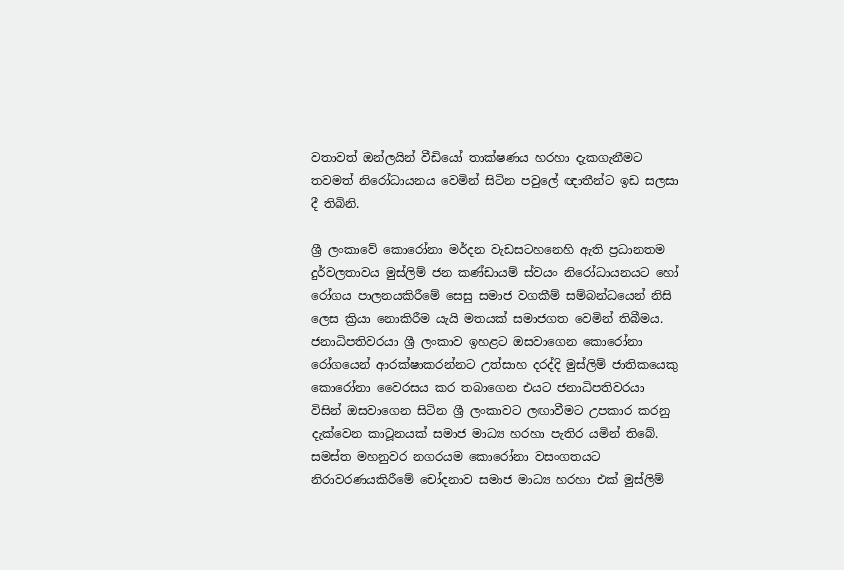වතාවත් ඔන්ලයින් වීඩියෝ තාක්ෂණය හරහා දැකගැනීමට තවමත් නිරෝධායනය වෙමින් සිටින පවුලේ ඥාතීන්ට ඉඩ සලසා දී තිබිනි.

ශ්‍රී ලංකාවේ කොරෝනා මර්දන වැඩසටහනෙහි ඇති ප්‍රධානතම දුර්වලතාවය මුස්ලිම් ජන කණ්ඩායම් ස්වයං නිරෝධායනයට හෝ රෝගය පාලනයකිරීමේ සෙසු සමාජ වගකීම් සම්බන්ධයෙන් නිසි ලෙස ක්‍රියා නොකිරීම යැයි මතයක් සමාජගත වෙමින් තිබීමය. ජනාධිපතිවරයා ශ්‍රී ලංකාව ඉහළට ඔසවාගෙන කොරෝනා රෝගයෙන් ආරක්ෂාකරන්නට උත්සාහ දරද්දි මුස්ලිම් ජාතිකයෙකු කොරෝනා වෛරසය කර තබාගෙන එයට ජනාධිපතිවරයා විසින් ඔසවාගෙන සිටින ශ්‍රී ලංකාවට ලඟාවීමට උපකාර කරනු දැක්වෙන කාටූනයක් සමාජ මාධ්‍ය හරහා පැතිර යමින් තිබේ. සමස්ත මහනුවර නගරයම කොරෝනා වසංගතයට නිරාවරණයකිරීමේ චෝදනාව සමාජ මාධ්‍ය හරහා එක් මුස්ලිම්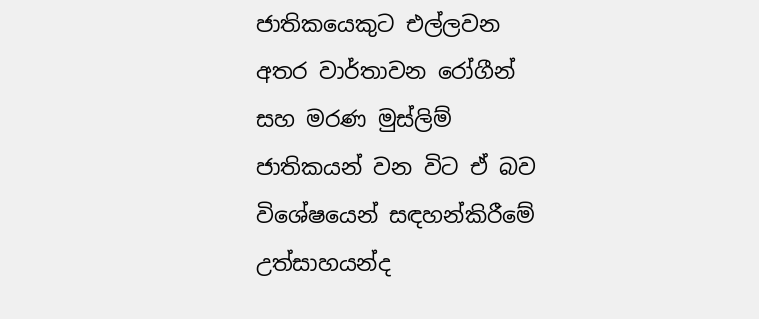ජාතිකයෙකුට එල්ලවන අතර වාර්තාවන රෝගීන් සහ මරණ මුස්ලිම් ජාතිකයන් වන විට ඒ බව විශේෂයෙන් සඳහන්කිරීමේ උත්සාහයන්ද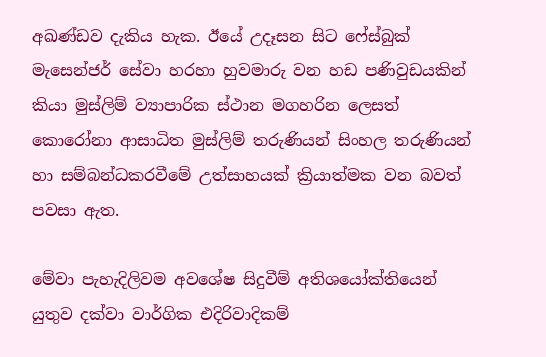අඛණ්ඩව දැකිය හැක. ඊයේ උදෑසන සිට ෆේස්බුක් මැසෙන්ජර් සේවා හරහා හුවමාරු වන හඩ පණිවුඩයකින් කියා මුස්ලිම් ව්‍යාපාරික ස්ථාන මගහරින ලෙසත් කොරෝනා ආසාධිත මුස්ලිම් තරුණියන් සිංහල තරුණියන් හා සම්බන්ධකරවීමේ උත්සාහයක් ක්‍රියාත්මක වන බවත් පවසා ඇත.

මේවා පැහැදිලිවම අවශේෂ සිදුවීම් අතිශයෝක්තියෙන් යුතුව දක්වා වාර්ගික එදිරිවාදිකම්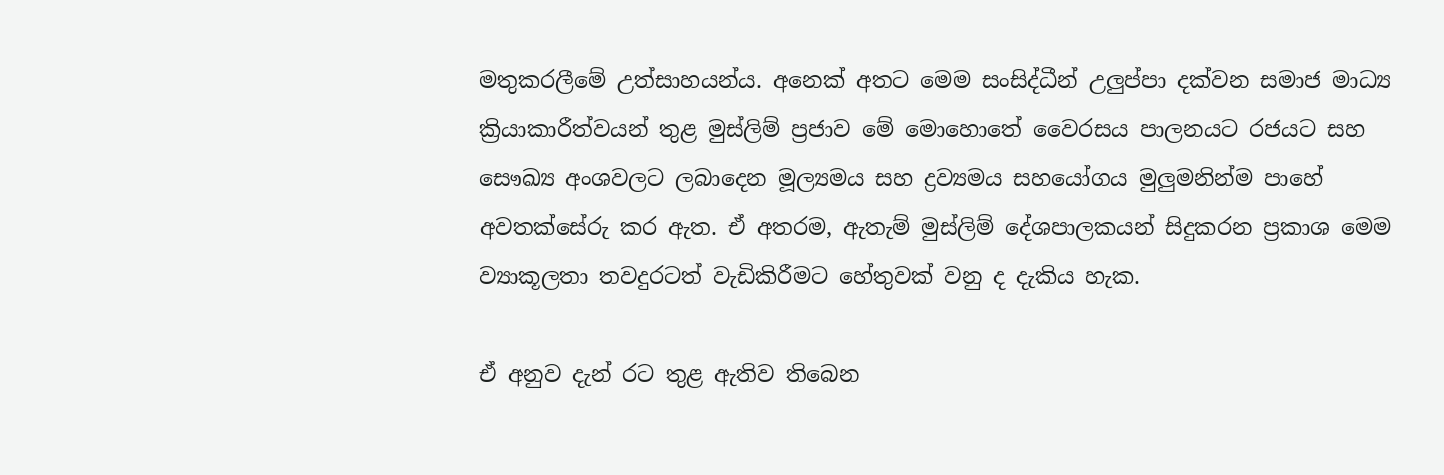මතුකරලීමේ උත්සාහයන්ය. අනෙක් අතට මෙම සංසිද්ධීන් උලුප්පා දක්වන සමාජ මාධ්‍ය ක්‍රියාකාරීත්වයන් තුළ මුස්ලිම් ප්‍රජාව මේ මොහොතේ වෛරසය පාලනයට රජයට සහ සෞඛ්‍ය අංශවලට ලබාදෙන මූල්‍යමය සහ ද්‍රව්‍යමය සහයෝගය මුලුමනින්ම පාහේ අවතක්සේරු කර ඇත. ඒ අතරම, ඇතැම් මුස්ලිම් දේශපාලකයන් සිදුකරන ප්‍රකාශ මෙම ව්‍යාකූලතා තවදුරටත් වැඩිකිරීමට හේතුවක් වනු ද දැකිය හැක.

ඒ අනුව දැන් රට තුළ ඇතිව තිබෙන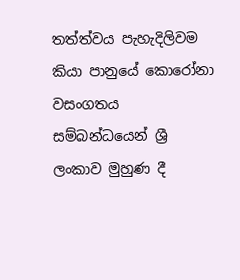තත්ත්වය පැහැදිලිවම කියා පානුයේ කොරෝනා වසංගතය සම්බන්ධයෙන් ශ්‍රී ලංකාව මුහුණ දී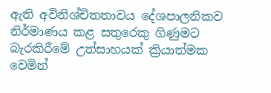ඇති අවිනිශ්චිතතාවය දේශපාලනිකව නිර්මාණය කළ සතුරෙකු ගිණුමට බැරකිරීමේ උත්සාහයක් ක්‍රියාත්මක වෙමින්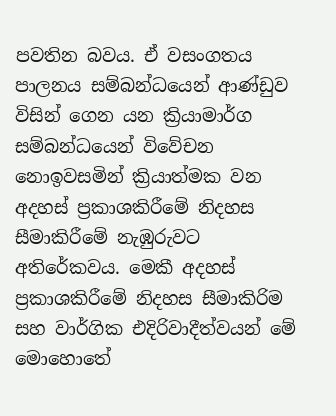පවතින බවය. ඒ වසංගතය පාලනය සම්බන්ධයෙන් ආණ්ඩුව විසින් ගෙන යන ක්‍රියාමාර්ග සම්බන්ධයෙන් විවේචන නොඉවසමින් ක්‍රියාත්මක වන අදහස් ප්‍රකාශකිරීමේ නිදහස සීමාකිරීමේ නැඹුරුවට අතිරේකවය. මෙකී අදහස් ප්‍රකාශකිරීමේ නිදහස සීමාකිරිම සහ වාර්ගික එදිරිවාදීත්වයන් මේ මොහොතේ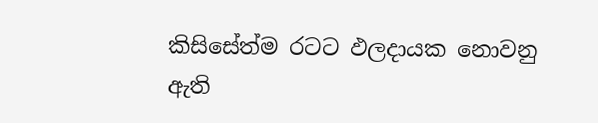කිසිසේත්ම රටට ඵලදායක නොවනු ඇති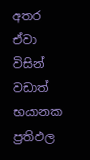අතර ඒවා විසින් වඩාත් භයානක ප්‍රතිඵල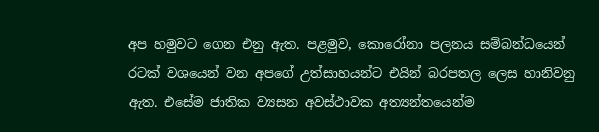අප හමුවට ගෙන එනු ඇත. පළමුව, කොරෝනා පලනය සම්බන්ධයෙන් රටක් වශයෙන් වන අපගේ උත්සාහයන්ට එයින් බරපතල ලෙස හානිවනු ඇත. එසේම ජාතික ව්‍යසන අවස්ථාවක අත්‍යන්තයෙන්ම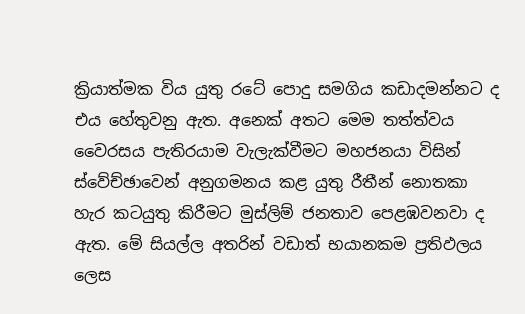ක්‍රියාත්මක විය යුතු රටේ පොදු සමගිය කඩාදමන්නට ද එය හේතුවනු ඇත. අනෙක් අතට මෙම තත්ත්වය වෛරසය පැතිරයාම වැලැක්වීමට මහජනයා විසින් ස්වේච්ඡාවෙන් අනුගමනය කළ යුතු රීතීන් නොතකා හැර කටයුතු කිරීමට මුස්ලිම් ජනතාව පෙළඹවනවා ද ඇත. මේ සියල්ල අතරින් වඩාත් භයානකම ප්‍රතිඵලය ලෙස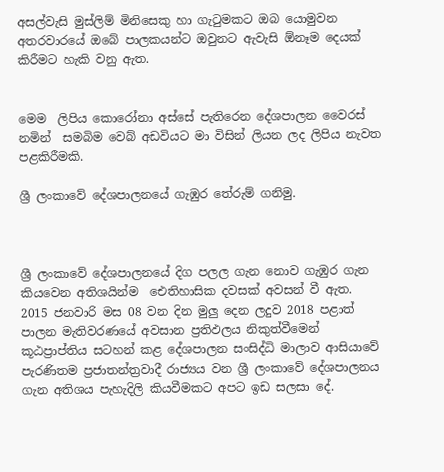අසල්වැසි මුස්ලිම් මිනිසෙකු හා ගැටුමකට ඔබ යොමුවන අතරවාරයේ ඔබේ පාලකයන්ට ඔවුනට ඇවැසි ඕනෑම දෙයක් කිරීමට හැකි වනු ඇත.


මෙම  ලිපිය කොරෝනා අස්සේ පැතිරෙන දේශපාලන වෛරස් නමින්  සමබිම වෙබ් අඩවියට මා විසින් ලියන ලද ලිපිය නැවත පළකිරීමකි.

ශ්‍රී ලංකාවේ දේශපාලනයේ ගැඹුර තේරුම් ගනිමු.



ශ්‍රී ලංකාවේ දේශපාලනයේ දිග පලල ගැන නොව ගැඹුර ගැන කියවෙන අතිශයින්ම  ඓතිහාසික දවසක් අවසන් වී ඇත. 2015 ජනවාරි මස 08 වන දින මුලු දෙන ලදුව 2018 පළාත් පාලන මැතිවරණයේ අවසාන ප්‍රතිඵලය නිකුත්වීමෙන් කූඨප්‍රාප්තිය සටහන් කළ දේශපාලන සංසිද්ධි මාලාව ආසියාවේ පැරණිතම ප්‍රජාතන්ත්‍රවාදී රාජ්‍යය වන ශ්‍රී ලංකාවේ දේශපාලනය ගැන අතිශය පැහැදිලි කියවීමකට අපට ඉඩ සලසා දේ.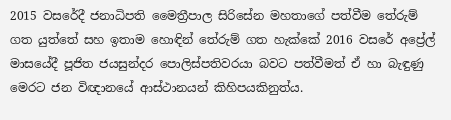2015 වසරේදී ජනාධිපති මෛත්‍රීපාල සිරිසේන මහතාගේ පත්වීම තේරුම් ගත යුත්තේ සහ ඉතාම හොඳින් තේරුම් ගත හැක්කේ 2016 වසරේ අප්‍රේල් මාසයේදී පූජිත ජයසුන්දර පොලිස්පතිවරයා බවට පත්වීමත් ඒ හා බැඳුණු මෙරට ජන විඥානයේ ආස්ථානයන් කිහිපයකිනුත්ය.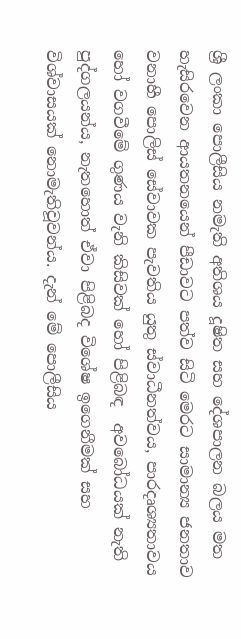ශ්‍රී ලංකා පොලීසිය නමැති අතිශය දූෂිත සහ දේශපාලන බලය මත හැසිරවෙන ආයතනයෙන් පීඩාවට පත්ව සිටි මෙරට සාමාන්‍ය ජනතාව වනාහී පොලිස් සේවාවක පැවතිය යුතු ස්වාධීනත්වය, පාරදෘශ්‍යතාවය හෝ වගවීමේ ගුණය වැනි කිසි‍වක් හෝ පිළිබඳ  අවබෝධයක් නැති පුද්ගලයන්ය, නැතහොත් ඒවා පිළිබද විශේෂ ඉගෙනීමක් සහ විශ්වාසයක් නොමැතිවූවන්ය. දැන් මේ පොලීසිය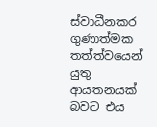ස්වාධීනකර ගුණාත්මක තත්ත්වයෙන් යුතු ආයතනයක් බවට එය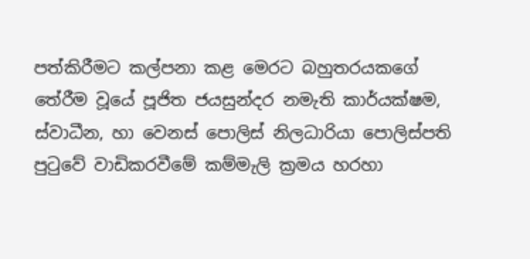පත්කිරීමට කල්පනා කළ මෙරට බහුතරයකගේ තේරීම වූයේ පූජිත ජයසුන්දර නමැති කාර්යක්ෂම, ස්වාධීන, හා වෙනස් පොලිස් නිලධාරියා පොලිස්පති පුටුවේ වාඩිකරවීමේ කම්මැලි ක්‍රමය හරහා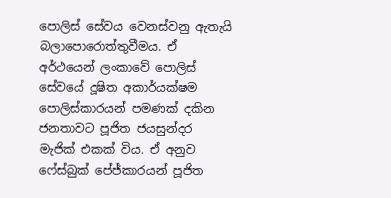පොලිස් සේවය වෙනස්වනු ඇතැයි බලාපොරොත්තුවීමය. ඒ අර්ථයෙන් ලංකාවේ පොලිස් සේවයේ දූෂිත අකාර්යක්ෂම පොලිස්කාරයන් පමණක් දකින ජනතාවට පූජිත ජයසුන්දර මැජික් එකක් විය. ඒ අනුව ෆේස්බුක් පේජ්කාරයන් පූජිත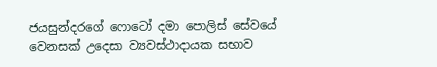ජයසුන්දරගේ ෆොටෝ දමා පොලිස් සේවයේ වෙනසක් උදෙසා ව්‍යවස්ථාදායක සභාව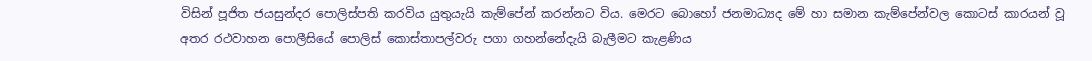විසින් පූජිත ජයසුන්දර පොලිස්පති කරවිය යුතුයැයි කැම්පේන් කරන්නට විය. මෙරට බොහෝ ජනමාධ්‍යද මේ හා සමාන කැම්පේන්වල කොටස් කාරයන් වූ අතර රථවාහන පොලීසියේ පොලිස් කොස්තාපල්වරු පගා ගහන්නේදැයි බැලීමට කැළණිය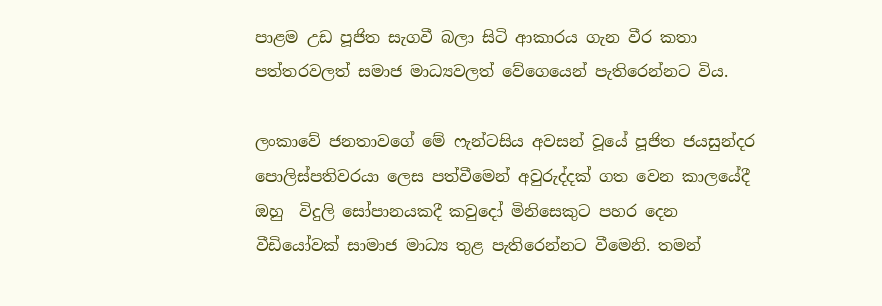පාළම උඩ පූජිත සැගවී බලා සිටි ආකාරය ගැන වීර කතා පත්තරවලත් සමාජ මාධ්‍යවලත් වේගෙයෙන් පැතිරෙන්නට විය.

ලංකාවේ ජනතාවගේ මේ ෆැන්ටසිය අවසන් වූයේ පූජිත ජයසුන්දර පොලිස්පතිවරයා ලෙස පත්වීමෙන් අවුරුද්දක් ගත වෙන කාලයේදී ඔහු  විදුලි සෝපානයකදී කවුදෝ මිනිසෙකුට පහර දෙන වීඩියෝවක් සාමාජ මාධ්‍ය තුළ පැතිරෙන්නට වීමෙනි. තමන්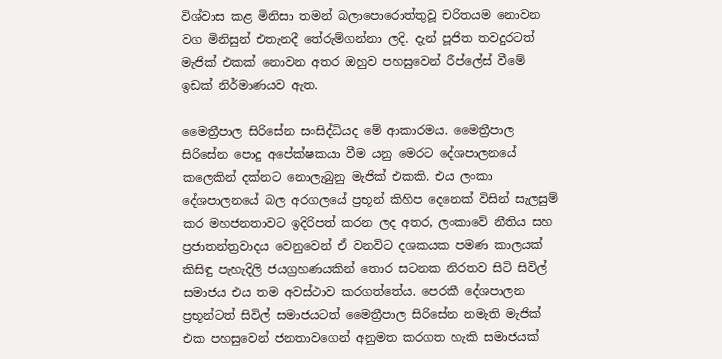විශ්වාස කළ මිනිසා තමන් බලාපොරොත්තුවූ චරිතයම නොවන වග මිනිසුන් එතැනදී තේරුම්ගන්නා ලදි. දැන් පූජිත තවදුරටත් මැජික් එකක් නොවන අතර ඔහුව පහසුවෙන් රීප්ලේස් වීමේ ඉඩක් නිර්මාණයව ඇත.

මෛත්‍රීපාල සිරිසේන සංසිද්ධියද මේ ආකාරමය. මෛත්‍රීපාල සිරිසේන පොදු අපේක්ෂකයා වීම යනු මෙරට දේශපාලනයේ කලෙකින් දක්නට නොලැබුනු මැජික් එකකි. එය ලංකා දේශපාලනයේ බල අරගලයේ ප්‍රභූන් කිහිප දෙනෙක් විසින් සැලසුම් කර මහජනතාවට ඉදිරිපත් කරන ලද අතර, ලංකාවේ නීතිය සහ ප්‍රජාතන්ත්‍රවාදය වෙනුවෙන් ඒ වනවිට දශකයක පමණ කාලයක් කිසිඳු පැහැදිලි ජයග්‍රහණයකින් තොර සටනක නිරතව සිටි සිවිල් සමාජය එය තම අවස්ථාව කරගත්තේය. පෙරකී දේශපාලන ප්‍රභූන්ටත් සිවිල් සමාජයටත් මෛත්‍රීපාල සිරිසේන නමැති මැජික් එක පහසුවෙන් ජනතාවගෙන් අනුමත කරගත හැකි සමාජයක්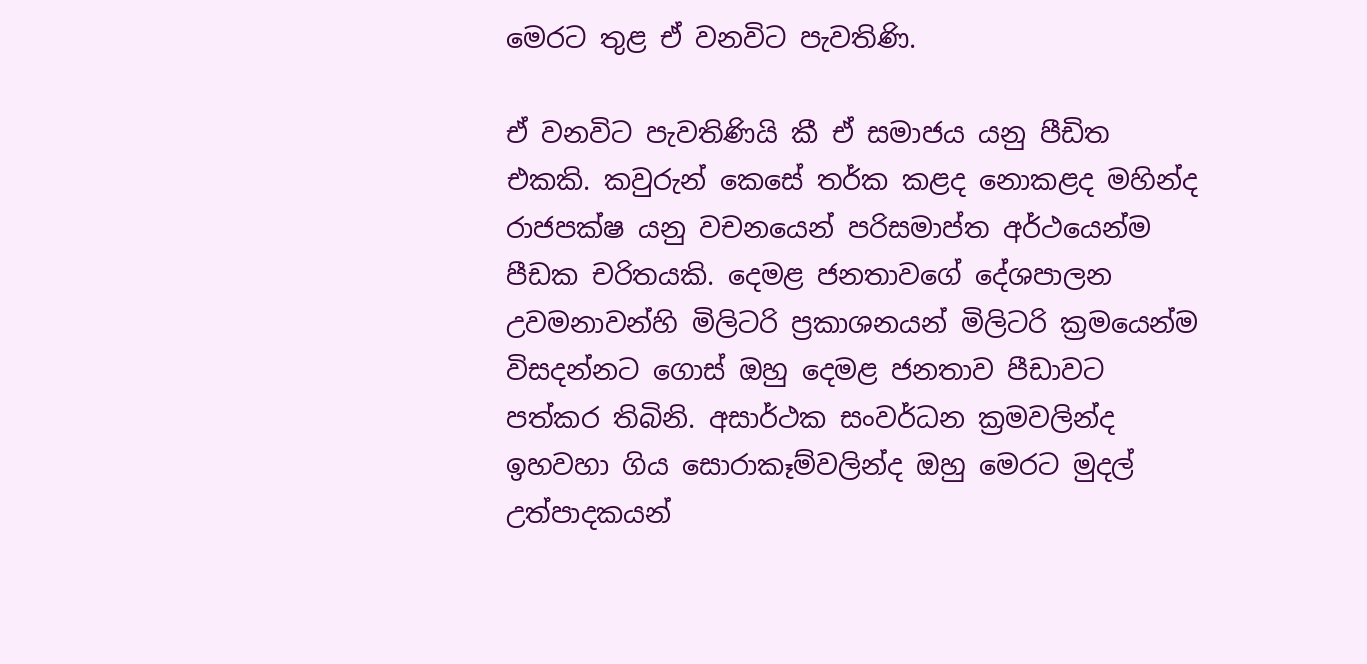මෙරට තුළ ඒ වනවිට පැවතිණි.

ඒ වනවිට පැවතිණියි කී ඒ සමාජය යනු පීඩිත එකකි. කවුරුන් කෙසේ තර්ක කළද නොකළද මහින්ද රාජපක්ෂ යනු වචනයෙන් පරිසමාප්ත අර්ථයෙන්ම පීඩක චරිතයකි. දෙමළ ජනතාවගේ දේශපාලන උවමනාවන්හි මිලිටරි ප්‍රකාශනයන් මිලිටරි ක්‍රමයෙන්ම විසදන්නට ගොස් ඔහු දෙමළ ජනතාව පීඩාවට පත්කර තිබිනි. අසාර්ථක සංවර්ධන ක්‍රමවලින්ද ඉහවහා ගිය සොරාකෑම්වලින්ද ඔහු මෙරට මුදල් උත්පාදකයන්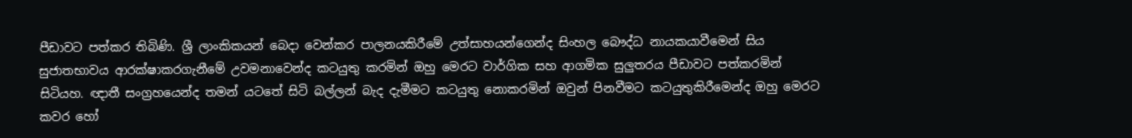පීඩාවට පත්කර තිබිණි. ශ්‍රී ලාංකිකයන් බෙදා වෙන්කර පාලනයකිරීමේ උත්සාහයන්ගෙන්ද සිංහල බෞද්ධ නායකයාවීමෙන් සිය සුජාතභාවය ආරක්ෂාකරගැනීමේ උවමනාවෙන්ද කටයුතු කරමින් ඔහු මෙරට වාර්ගික සහ ආගමික සුලුතරය පීඩාවට පත්කරමින් සිටියහ. ඥාතී සංග්‍රහයෙන්ද තමන් යටතේ සිටි බල්ලන් බැද දැමීමට කටයුතු නොකරමින් ඔවුන් පිනවීමට කටයුතුකිරීමෙන්ද ඔහු මෙරට කවර හෝ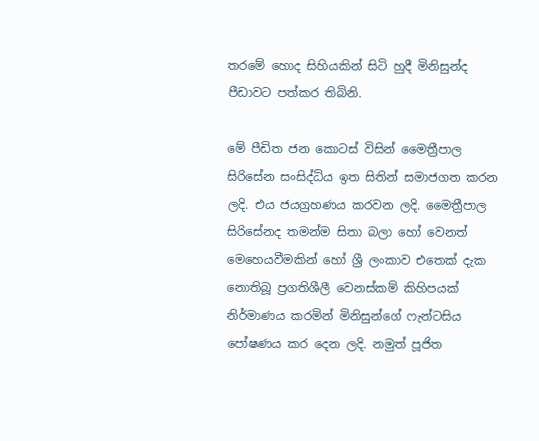තරමේ හොද සිහියකින් සිටි හුදී මිනිසුන්ද පීඩාවට පත්කර තිබිනි.

මේ පීඩිත ජන කොටස් විසින් මෛත්‍රීපාල සිරිසේන සංසිද්ධිය ඉත සිතින් සමාජගත කරන ලදි. එය ජයග්‍රහණය කරවන ලදි. මෛත්‍රීපාල සිරිසේනද තමන්ම සිතා බලා හෝ වෙනත් මෙහෙයවීමකින් හෝ ශ්‍රී ලංකාව එතෙක් දැක නොතිබූ ප්‍රගතිශීලී වෙනස්කම් කිහිපයක් නිර්මාණය කරමින් මිනිසුන්ගේ ෆැන්ටසිය පෝෂණය කර දෙන ලදි. නමුත් පූජිත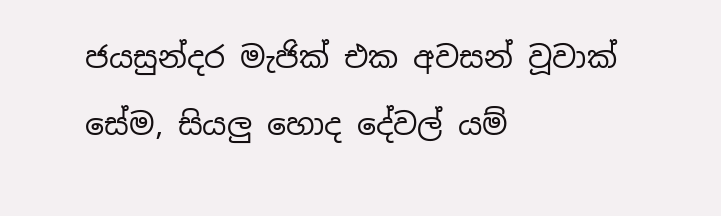ජයසුන්දර මැජික් එක අවසන් වූවාක් සේම, සියලු හොද දේවල් යම්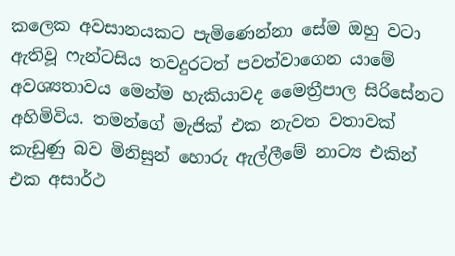කලෙක අවසානයකට පැමිණෙන්නා සේම ඔහු වටා ඇතිවූ ෆැන්ටසිය තවදුරටත් පවත්වාගෙන යාමේ අවශ්‍යතාවය මෙන්ම හැකියාවද මෛත්‍රීපාල සිරිසේනට අහිමිවිය. තමන්ගේ මැජික් එක නැවත වතාවක් කැඩුණු බව මිනිසුන් හොරු ඇල්ලීමේ නාට්‍ය එකින් එක අසාර්ථ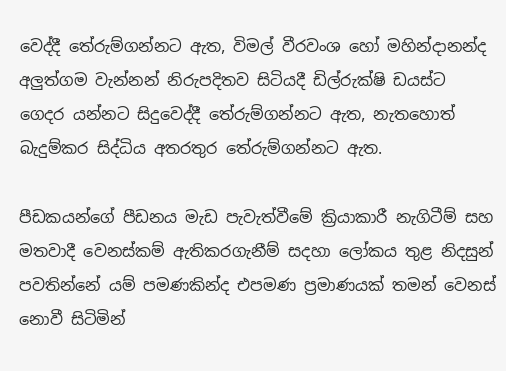වෙද්දී තේරුම්ගන්නට ඇත, විමල් වීරවංශ හෝ මහින්දානන්ද අලුත්ගම වැන්නන් නිරුපදිතව සිටියදී ඩිල්රුක්ෂි ඩයස්ට ගෙදර යන්නට සිදුවෙද්දී තේරුම්ගන්නට ඇත, නැතහොත් බැදුම්කර සිද්ධිය අතරතුර තේරුම්ගන්නට ඇත.

පීඩකයන්ගේ පීඩනය මැඩ පැවැත්වීමේ ක්‍රියාකාරී නැගිටීම් සහ මතවාදී වෙනස්කම් ඇතිකරගැනීම් සදහා ලෝකය තුළ නිදසුන් පවතින්නේ යම් පමණකින්ද එපමණ ප්‍රමාණයක් තමන් වෙනස් නොවී සිටිමින්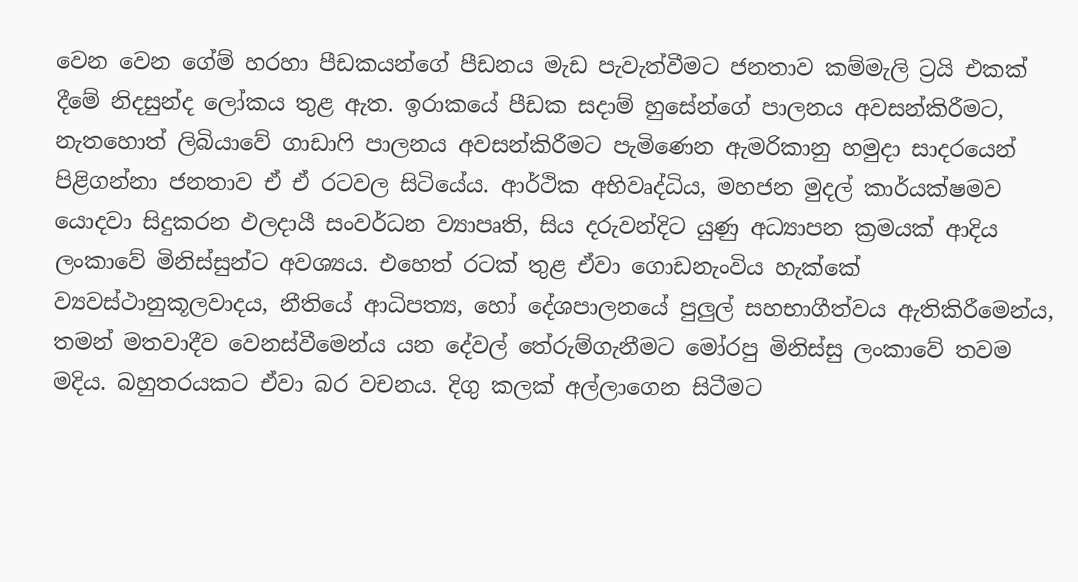වෙන වෙන ගේම් හරහා පීඩකයන්ගේ පීඩනය මැඩ පැවැත්වීමට ජනතාව කම්මැලි ට්‍රයි එකක් දීමේ නිදසුන්ද ලෝකය තුළ ඇත. ඉරාකයේ පීඩක සදාම් හුසේන්ගේ පාලනය අවසන්කිරීමට, නැතහොත් ලිබියාවේ ගාඩාෆි පාලනය අවසන්කිරීමට පැමිණෙන ඇමරිකානු හමුදා සාදරයෙන් පිළිගන්නා ජනතාව ඒ ඒ රටවල සිටියේය. ආර්ථික අභිවෘද්ධිය, මහජන මුදල් කාර්යක්ෂමව යොදවා සිදුකරන ඵලදායී සංවර්ධන ව්‍යාපෘති, සිය දරුවන්දිට යුණු අධ්‍යාපන ක්‍රමයක් ආදිය ලංකාවේ මිනිස්සුන්ට අවශ්‍යය. එහෙත් රටක් තුළ ඒවා ගොඩනැංවිය හැක්කේ ව්‍යවස්ථානුකූලවාදය, නීතියේ ආධිපත්‍ය, හෝ දේශපාලනයේ පුලුල් සහභාගීත්වය ඇතිකිරීමෙන්ය, තමන් මතවාදීව වෙනස්වීමෙන්ය යන දේවල් තේරුම්ගැනීමට මෝරපු මිනිස්සු ලංකාවේ තවම මදිය. බහුතරයකට ඒවා බර වචනය. දිගු කලක් අල්ලාගෙන සිටීමට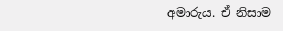අමාරුය. ඒ නිසාම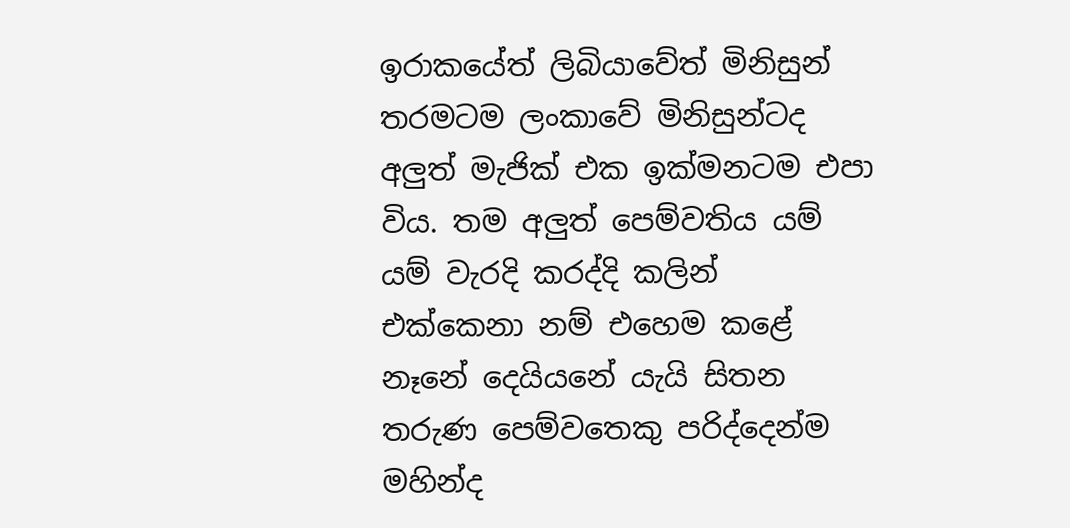ඉරාකයේත් ලිබියාවේත් මිනිසුන් තරමටම ලංකාවේ මිනිසුන්ටද අලුත් මැජික් එක ඉක්මනටම එපා විය. තම අලුත් පෙම්වතිය යම් යම් වැරදි කරද්දි කලින් එක්කෙනා නම් එහෙම කළේ නෑනේ දෙයියනේ යැයි සිතන තරුණ පෙම්වතෙකු පරිද්දෙන්ම මහින්ද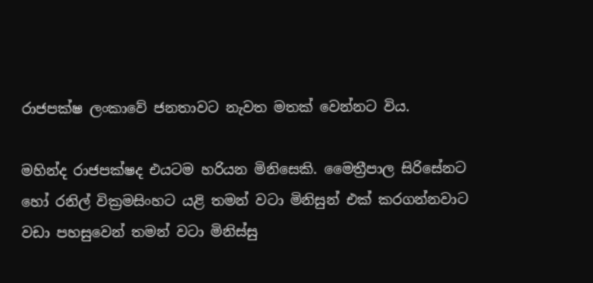රාජපක්ෂ ලංකාවේ ජනතාවට නැවත මතක් වෙන්නට විය.

මහින්ද රාජපක්ෂද එයටම හරියන මිනිසෙකි. මෛත්‍රීපාල සිරිසේනට හෝ රනිල් වික්‍රමසිංහට යළි තමන් වටා මිනිසුන් එක් කරගන්නවාට වඩා පහසුවෙන් තමන් වටා මිනිස්සු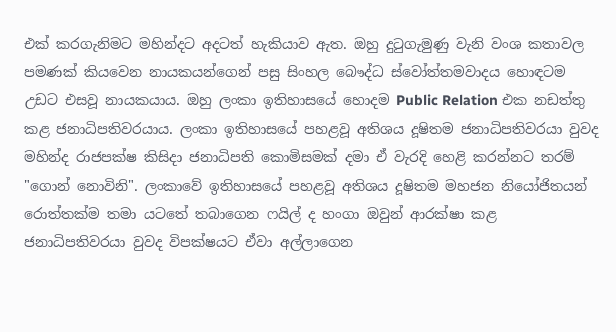එක් කරගැනිමට මහින්දට අදටත් හැකියාව ඇත. ඔහු දුටුගැමුණු වැනි වංශ කතාවල පමණක් කියවෙන නායකයන්ගෙන් පසු සිංහල බෞද්ධ ස්වෝත්තමවාදය හොඳටම උඩට එසවූ නායකයාය. ඔහු ලංකා ඉතිහාසයේ හොදම Public Relation එක නඩත්තු කළ ජනාධිපතිවරයාය. ලංකා ඉතිහාසයේ පහළවූ අතිශය දූෂිතම ජනාධිපතිවරයා වුවද මහින්ද රාජපක්ෂ කිසිදා ජනාධිපති කොමිසමක් දමා ඒ වැරදි හෙළි කරන්නට තරම් "ගොන් නොවිනි". ලංකාවේ ඉතිහාසයේ පහළවූ අතිශය දූෂිතම මහජන නියෝජිතයන් රොත්තක්ම තමා යටතේ තබාගෙන ෆයිල් ද හංගා ඔවුන් ආරක්ෂා කළ ජනාධිපතිවරයා වුවද විපක්ෂයට ඒවා අල්ලාගෙන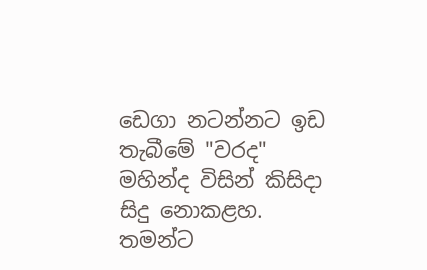ඩෙගා නටන්නට ඉඩ තැබීමේ "වරද" මහින්ද විසින් කිසිදා සිදු නොකළහ. තමන්ට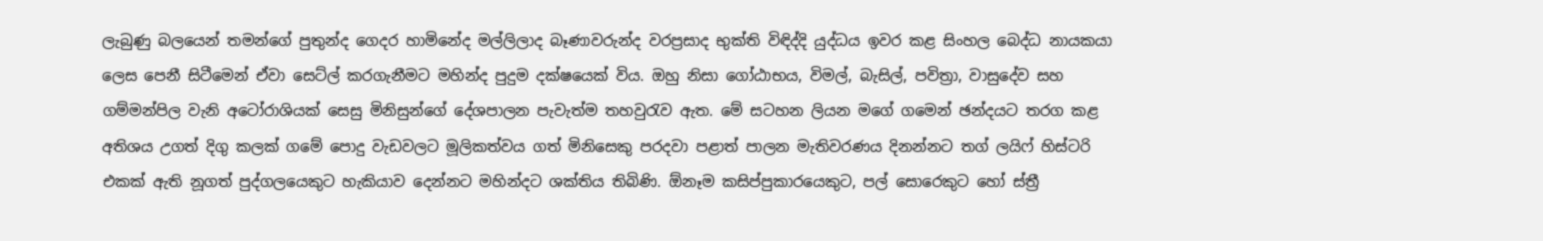ලැබුණු බලයෙන් තමන්ගේ පුතුන්ද ගෙදර හාමිනේද මල්ලිලාද බෑණාවරුන්ද වරප්‍රසාද භුක්ති විඳිද්දි යුද්ධය ඉවර කළ සිංහල බෙද්ධ නායකයා ලෙස පෙනී සිටීමෙන් ඒවා සෙට්ල් කරගැනීමට මහින්ද පුදුම දක්ෂයෙක් විය. ඔහු නිසා ගෝඨාභය, විමල්, බැසිල්, පවිත්‍රා, වාසුදේව සහ ගම්මන්පිල වැනි අටෝරාශියක් සෙසු මිනිසුන්ගේ දේශපාලන පැවැත්ම තහවුරැව ඇත. මේ සටහන ලියන මගේ ගමෙන් ඡන්දයට තරග කළ අතිශය උගත් දිගු කලක් ගමේ පොදු වැඩවලට මූලිකත්වය ගත් මිනිසෙකු පරදවා පළාත් පාලන මැතිවරණය දිනන්නට තග් ලයිෆ් හිස්ටරි එකක් ඇති නූගත් පුද්ගලයෙකුට හැකියාව දෙන්නට මහින්දට ශක්තිය තිබිණි. ඕනෑම කසිප්පුකාරයෙකුට, පල් සොරෙකුට හෝ ස්ත්‍රී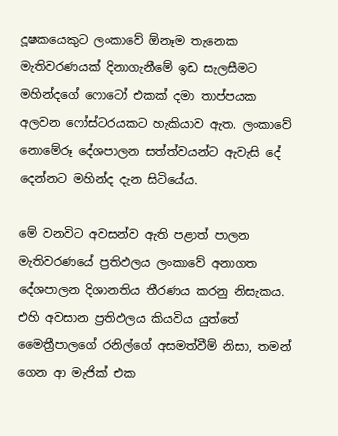දූෂකයෙකුට ලංකාවේ ඕනෑම තැනෙක මැතිවරණයක් දිනාගැනීමේ ඉඩ සැලසීමට මහින්දගේ ෆොටෝ එකක් දමා තාප්පයක අලවන ෆෝස්ටරයකට හැකියාව ඇත. ලංකාවේ නොමේරූ දේශපාලන සත්ත්වයන්ට ඇවැසි දේ දෙන්නට මහින්ද දැන සිටියේය.

මේ වනවිට අවසන්ව ඇති පළාත් පාලන මැතිවරණයේ ප්‍රතිඵලය ලංකාවේ අනාගත දේශපාලන දිශානතිය තීරණය කරනු නිසැකය. එහි අවසාන ප්‍රතිඵලය කියවිය යුත්තේ මෛත්‍රීපාලගේ රනිල්ගේ අසමත්වීම් නිසා, තමන් ගෙන ආ මැජික් එක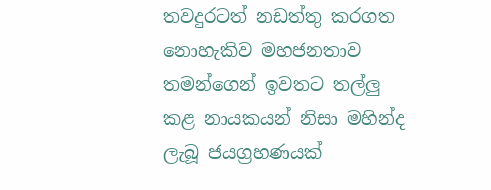තවදුරටත් නඩත්තු කරගත නොහැකිව මහජනතාව තමන්ගෙන් ඉවතට තල්ලු කළ නායකයන් නිසා මහින්ද ලැබූ ජයග්‍රහණයක්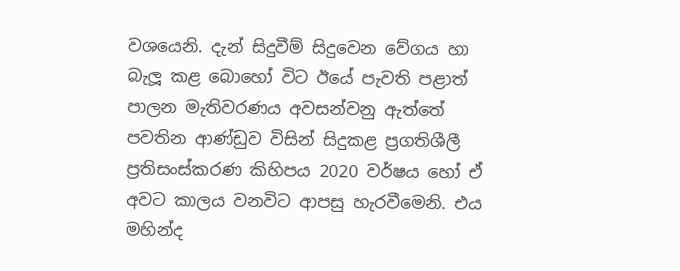වශයෙනි. දැන් සිදුවීම් සිදුවෙන වේගය හා බැලූ කළ බොහෝ විට ඊයේ පැවති පළාත් පාලන මැතිවරණය අවසන්වනු ඇත්තේ පවතින ආණ්ඩුව විසින් සිදුකළ ප්‍රගතිශීලී ප්‍රතිසංස්කරණ කිහිපය 2020 වර්ෂය හෝ ඒ අවට කාලය වනවිට ආපසු හැරවීමෙනි. එය මහින්ද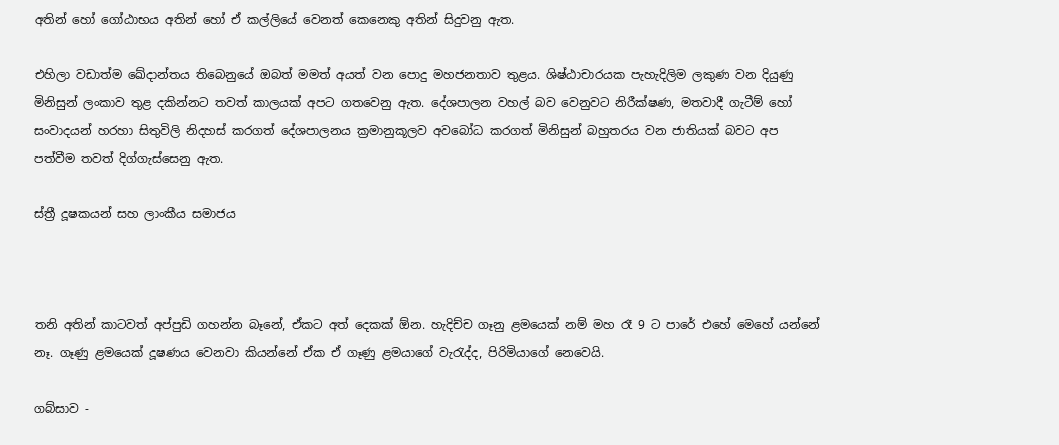අතින් හෝ ගෝඨාභය අතින් හෝ ඒ කල්ලියේ වෙනත් කෙනෙකු අතින් සිදුවනු ඇත.

එහිලා වඩාත්ම ඛේදාන්තය තිබෙනුයේ ඔබත් මමත් අයත් වන පොදු මහජනතාව තුළය. ශිෂ්ඨාචාරයක පැහැදිලිම ලකුණ වන දියුණු මිනිසුන් ලංකාව තුළ දකින්නට තවත් කාලයක් අපට ගතවෙනු ඇත. දේශපාලන වහල් බව වෙනුවට නිරීක්ෂණ, මතවාදී ගැටීම් හෝ  සංවාදයන් හරහා සිතුවිලි නිදහස් කරගත් දේශපාලනය ක්‍රමානුකූලව අවබෝධ කරගත් මිනිසුන් බහුතරය වන ජාතියක් බවට අප පත්වීම තවත් දිග්ගැස්සෙනු ඇත.

ස්ත්‍රී දූෂකයන් සහ ලාංකීය සමාජය



තනි අතින් කාටවත් අප්පුඩි ගහන්න බෑනේ, ඒකට අත් දෙකක් ඕන. හැදිච්ච ගෑනු ළමයෙක් නම් මහ රෑ 9 ට පාරේ එහේ මෙහේ යන්නේ නෑ. ගෑණු ළමයෙක් දූෂණය වෙනවා කියන්නේ ඒක ඒ ගෑණු ළමයාගේ වැරැද්ද, පිරිමියාගේ නෙවෙයි.

ගබ්සාව -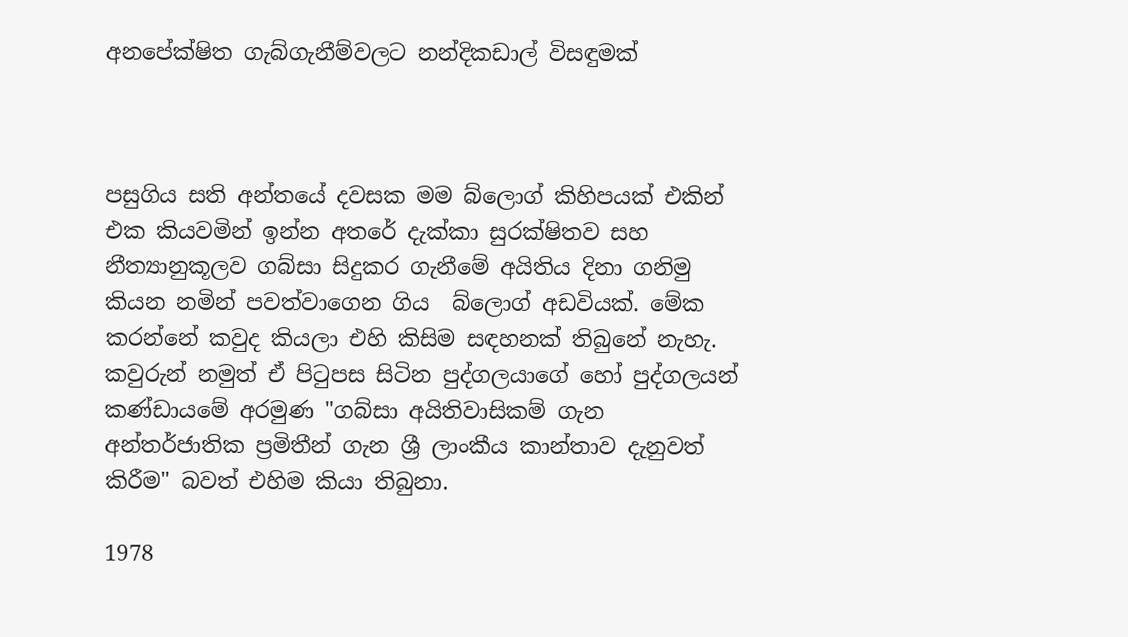අනපේක්ෂිත ගැබ්ගැනීම්වලට නන්දිකඩාල් විසඳුමක්



පසුගිය සති අන්තයේ දවසක මම බ්ලොග් කිහිපයක් එකින් එක කියවමින් ඉන්න අතරේ දැක්කා සුරක්ෂිතව සහ නීත්‍යානුකූලව ගබ්සා සිදුකර ගැනීමේ අයිතිය දිනා ගනිමු කියන නමින් පවත්වාගෙන ගිය  බ්ලොග් අඩවියක්. මේක කරන්නේ කවුද කියලා එහි කිසිම සඳහනක් තිබුනේ නැහැ. කවුරුන් නමුත් ඒ පිටුපස සිටින පුද්ගලයාගේ හෝ පුද්ගලයන් කණ්ඩායමේ අරමුණ "ගබ්සා අයිතිවාසිකම් ගැන අන්තර්ජාතික ප්‍රමිතීන් ගැන ශ්‍රී ලාංකීය කාන්තාව දැනුවත් කිරීම" බවත් එහිම කියා තිබුනා.

1978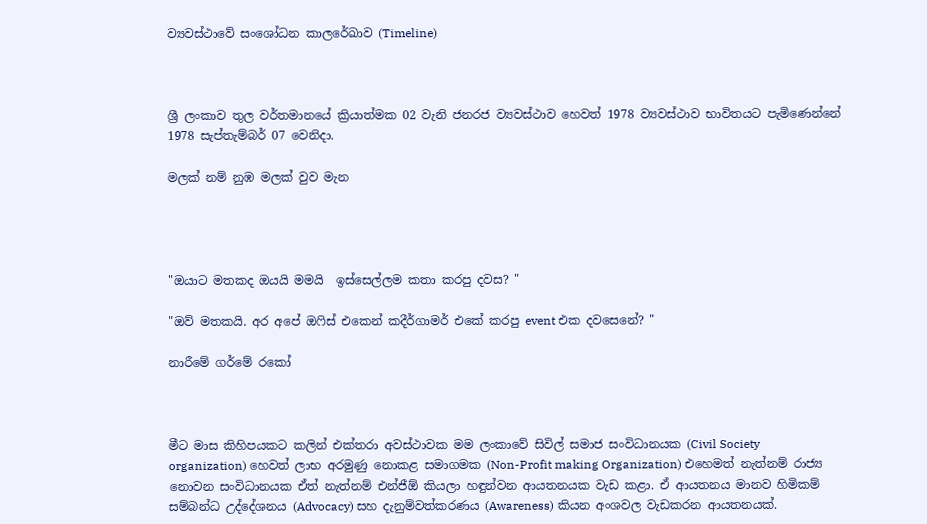ව්‍යවස්ථාවේ සංශෝධන කාලරේඛාව (Timeline)



ශ්‍රී ලංකාව තුල වර්තමානයේ ක්‍රියාත්මක 02 වැනි ජනරජ ව්‍යවස්ථාව හෙවත් 1978 ව්‍යවස්ථාව භාවිතයට පැමිණෙන්නේ 1978 සැප්තැම්බර් 07 වෙනිදා.

මලක් නම් නුඹ මලක් වුව මැන




"ඔයාට මතකද ඔයයි මමයි  ඉස්සෙල්ලම කතා කරපු දවස? "

"ඔව් මතකයි. අර අපේ ඔෆිස් එකෙන් කදීර්ගාමර් එකේ කරපු event එක දවසෙනේ? "

නාරීමේ ගර්මේ රකෝ



මීට මාස කිහිපයකට කලින් එක්තරා අවස්ථාවක මම ලංකාවේ සිවිල් සමාජ සංවිධානයක (Civil Society organization) හෙවත් ලාභ අරමුණු නොකළ සමාගමක (Non-Profit making Organization) එහෙමත් නැත්නම් රාජ්‍ය නොවන සංවිධානයක ඒත් නැත්නම් එන්ජීඕ කියලා හඳුන්වන ආයතනයක වැඩ කළා. ඒ ආයතනය මානව හිමිකම් සම්බන්ධ උද්දේශනය (Advocacy) සහ දැනුම්වත්කරණය (Awareness) කියන අංශවල වැඩකරන ආයතනයක්.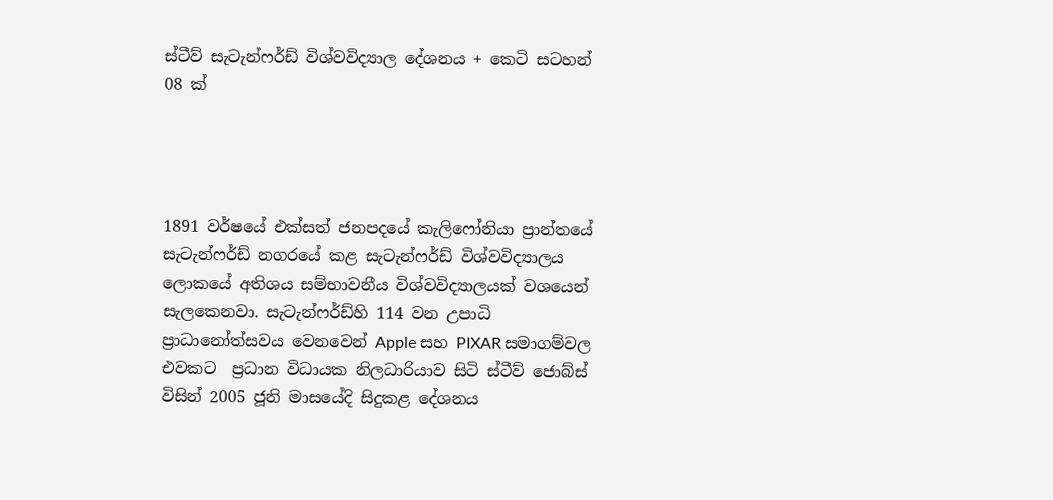ස්ටීව් සැටැන්ෆර්ඩ් විශ්වවිද්‍යාල දේශනය + කෙටි සටහන් 08 ක්




1891 වර්ෂයේ එක්සත් ජනපදයේ කැලිෆෝනියා ප්‍රාන්තයේ සැටැන්ෆර්ඩ් නගරයේ කළ සැටැන්ෆර්ඩ් විශ්වවිද්‍යාලය ලොකයේ අතිශය සම්භාවනීය විශ්වවිද්‍යාලයක් වශයෙන් සැලකෙනවා. සැටැන්ෆර්ඩ්හි 114 වන උපාධි ප්‍රාධානෝත්සවය වෙනවෙන් Apple සහ PIXAR සමාගම්වල එවකට  ප්‍රධාන විධායක නිලධාරියාව සිටි ස්ටීව් ජොබ්ස් විසින් 2005 ජූනි මාසයේදි සිදුකළ දේශනය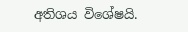අතිශය විශේෂයි.